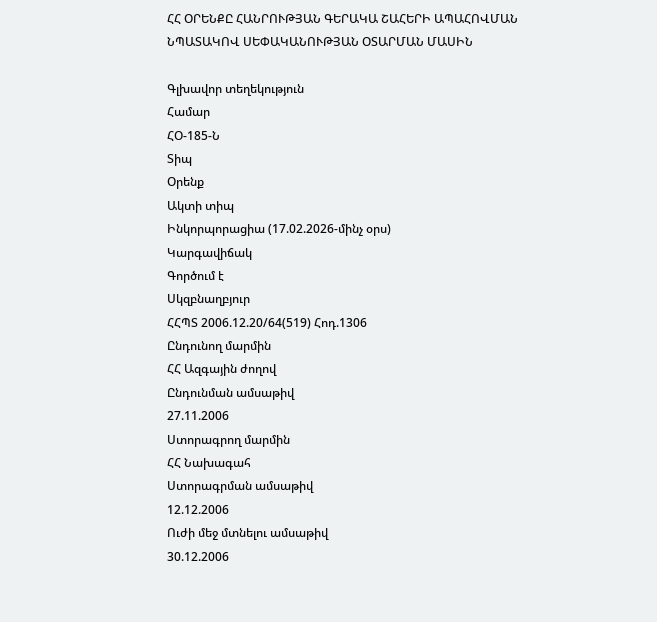ՀՀ ՕՐԵՆՔԸ ՀԱՆՐՈՒԹՅԱՆ ԳԵՐԱԿԱ ՇԱՀԵՐԻ ԱՊԱՀՈՎՄԱՆ ՆՊԱՏԱԿՈՎ ՍԵՓԱԿԱՆՈՒԹՅԱՆ ՕՏԱՐՄԱՆ ՄԱՍԻՆ

Գլխավոր տեղեկություն
Համար
ՀՕ-185-Ն
Տիպ
Օրենք
Ակտի տիպ
Ինկորպորացիա (17.02.2026-մինչ օրս)
Կարգավիճակ
Գործում է
Սկզբնաղբյուր
ՀՀՊՏ 2006.12.20/64(519) Հոդ.1306
Ընդունող մարմին
ՀՀ Ազգային ժողով
Ընդունման ամսաթիվ
27.11.2006
Ստորագրող մարմին
ՀՀ Նախագահ
Ստորագրման ամսաթիվ
12.12.2006
Ուժի մեջ մտնելու ամսաթիվ
30.12.2006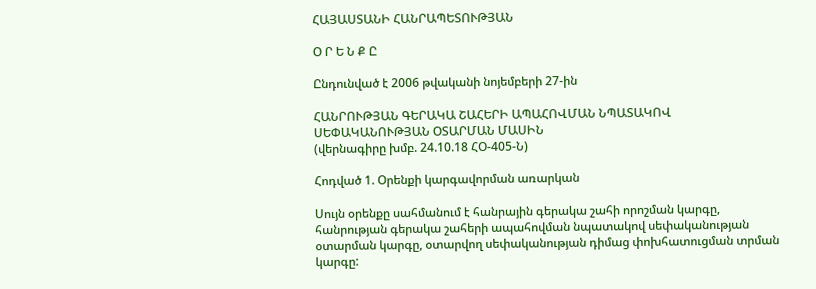ՀԱՅԱՍՏԱՆԻ ՀԱՆՐԱՊԵՏՈՒԹՅԱՆ

Օ Ր Ե Ն Ք Ը

Ընդունված է 2006 թվականի նոյեմբերի 27-ին

ՀԱՆՐՈՒԹՅԱՆ ԳԵՐԱԿԱ ՇԱՀԵՐԻ ԱՊԱՀՈՎՄԱՆ ՆՊԱՏԱԿՈՎ ՍԵՓԱԿԱՆՈՒԹՅԱՆ ՕՏԱՐՄԱՆ ՄԱՍԻՆ
(վերնագիրը խմբ. 24.10.18 ՀՕ-405-Ն)

Հոդված 1. Օրենքի կարգավորման առարկան

Սույն օրենքը սահմանում է հանրային գերակա շահի որոշման կարգը, հանրության գերակա շահերի ապահովման նպատակով սեփականության օտարման կարգը, օտարվող սեփականության դիմաց փոխհատուցման տրման կարգը: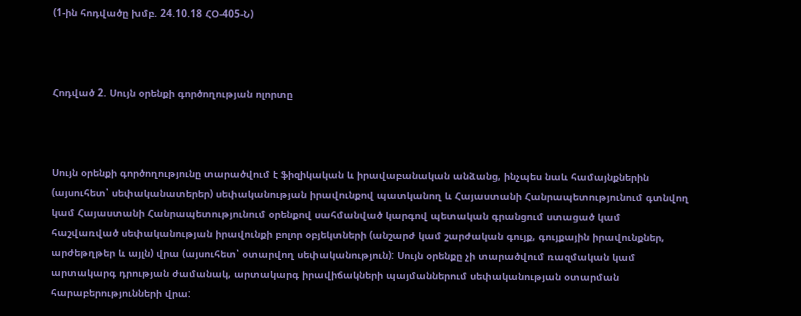(1-ին հոդվածը խմբ. 24.10.18 ՀՕ-405-Ն)



Հոդված 2. Սույն օրենքի գործողության ոլորտը



Սույն օրենքի գործողությունը տարածվում է ֆիզիկական և իրավաբանական անձանց, ինչպես նաև համայնքներին (այսուհետ՝ սեփականատերեր) սեփականության իրավունքով պատկանող և Հայաստանի Հանրապետությունում գտնվող կամ Հայաստանի Հանրապետությունում օրենքով սահմանված կարգով պետական գրանցում ստացած կամ հաշվառված սեփականության իրավունքի բոլոր օբյեկտների (անշարժ կամ շարժական գույք, գույքային իրավունքներ, արժեթղթեր և այլն) վրա (այսուհետ՝ օտարվող սեփականություն): Սույն օրենքը չի տարածվում ռազմական կամ արտակարգ դրության ժամանակ, արտակարգ իրավիճակների պայմաններում սեփականության օտարման հարաբերությունների վրա: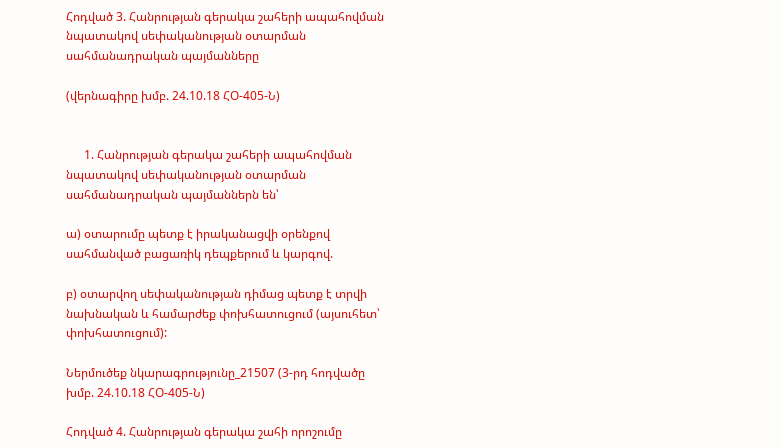Հոդված 3. Հանրության գերակա շահերի ապահովման նպատակով սեփականության օտարման սահմանադրական պայմանները

(վերնագիրը խմբ. 24.10.18 ՀՕ-405-Ն)


      1. Հանրության գերակա շահերի ապահովման նպատակով սեփականության օտարման սահմանադրական պայմաններն են՝

ա) օտարումը պետք է իրականացվի օրենքով սահմանված բացառիկ դեպքերում և կարգով.

բ) օտարվող սեփականության դիմաց պետք է տրվի նախնական և համարժեք փոխհատուցում (այսուհետ՝ փոխհատուցում):

Ներմուծեք նկարագրությունը_21507 (3-րդ հոդվածը խմբ. 24.10.18 ՀՕ-405-Ն)

Հոդված 4. Հանրության գերակա շահի որոշումը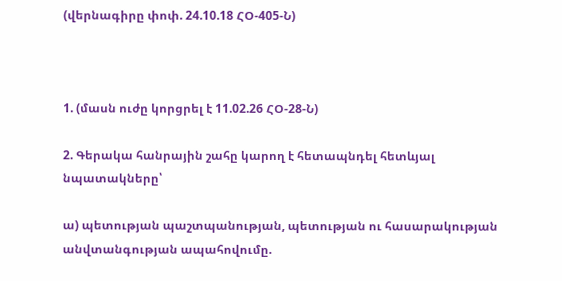(վերնագիրը փոփ. 24.10.18 ՀՕ-405-Ն)



1. (մասն ուժը կորցրել է 11.02.26 ՀՕ-28-Ն)

2. Գերակա հանրային շահը կարող է հետապնդել հետևյալ նպատակները՝

ա) պետության պաշտպանության, պետության ու հասարակության անվտանգության ապահովումը.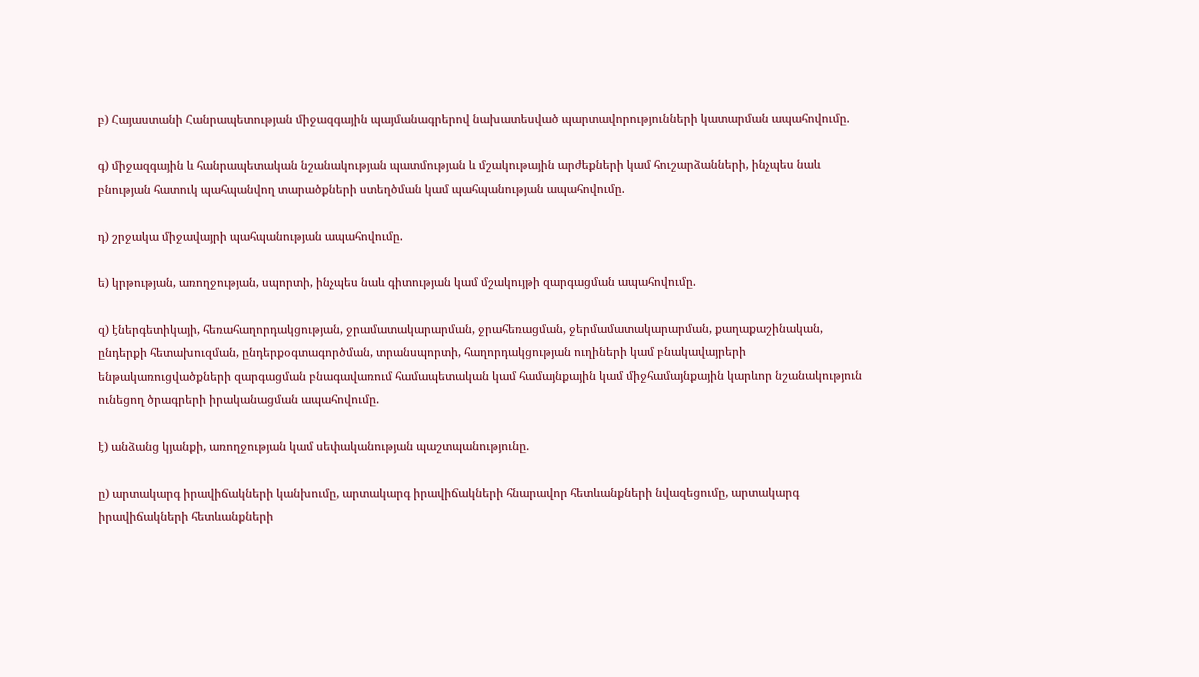բ) Հայաստանի Հանրապետության միջազգային պայմանագրերով նախատեսված պարտավորությունների կատարման ապահովումը.

գ) միջազգային և հանրապետական նշանակության պատմության և մշակութային արժեքների կամ հուշարձանների, ինչպես նաև բնության հատուկ պահպանվող տարածքների ստեղծման կամ պահպանության ապահովումը.

դ) շրջակա միջավայրի պահպանության ապահովումը.

ե) կրթության, առողջության, սպորտի, ինչպես նաև գիտության կամ մշակույթի զարգացման ապահովումը.

զ) էներգետիկայի, հեռահաղորդակցության, ջրամատակարարման, ջրահեռացման, ջերմամատակարարման, քաղաքաշինական, ընդերքի հետախուզման, ընդերքօգտագործման, տրանսպորտի, հաղորդակցության ուղիների կամ բնակավայրերի ենթակառուցվածքների զարգացման բնագավառում համապետական կամ համայնքային կամ միջհամայնքային կարևոր նշանակություն ունեցող ծրագրերի իրականացման ապահովումը.

է) անձանց կյանքի, առողջության կամ սեփականության պաշտպանությունը.

ը) արտակարգ իրավիճակների կանխումը, արտակարգ իրավիճակների հնարավոր հետևանքների նվազեցումը, արտակարգ իրավիճակների հետևանքների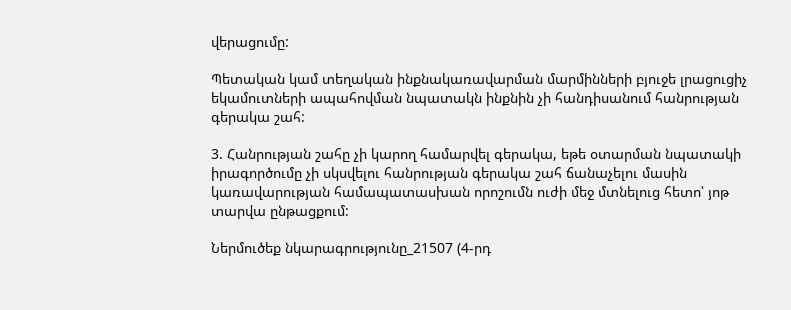վերացումը:

Պետական կամ տեղական ինքնակառավարման մարմինների բյուջե լրացուցիչ եկամուտների ապահովման նպատակն ինքնին չի հանդիսանում հանրության գերակա շահ:

3. Հանրության շահը չի կարող համարվել գերակա, եթե օտարման նպատակի իրագործումը չի սկսվելու հանրության գերակա շահ ճանաչելու մասին կառավարության համապատասխան որոշումն ուժի մեջ մտնելուց հետո՝ յոթ տարվա ընթացքում:

Ներմուծեք նկարագրությունը_21507 (4-րդ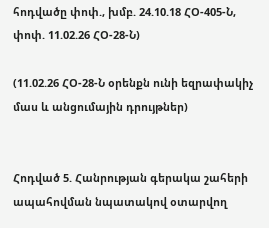հոդվածը փոփ., խմբ. 24.10.18 ՀՕ-405-Ն, փոփ. 11.02.26 ՀՕ-28-Ն)

(11.02.26 ՀՕ-28-Ն օրենքն ունի եզրափակիչ մաս և անցումային դրույթներ)


Հոդված 5. Հանրության գերակա շահերի ապահովման նպատակով օտարվող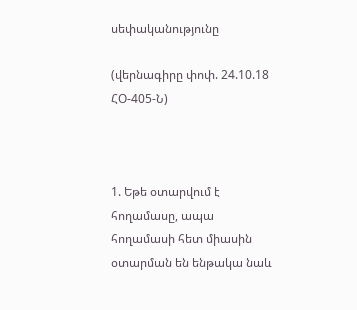սեփականությունը

(վերնագիրը փոփ. 24.10.18 ՀՕ-405-Ն)



1. Եթե օտարվում է հողամասը, ապա հողամասի հետ միասին օտարման են ենթակա նաև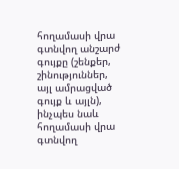հողամասի վրա գտնվող անշարժ գույքը (շենքեր, շինություններ, այլ ամրացված գույք և այլն), ինչպես նաև հողամասի վրա գտնվող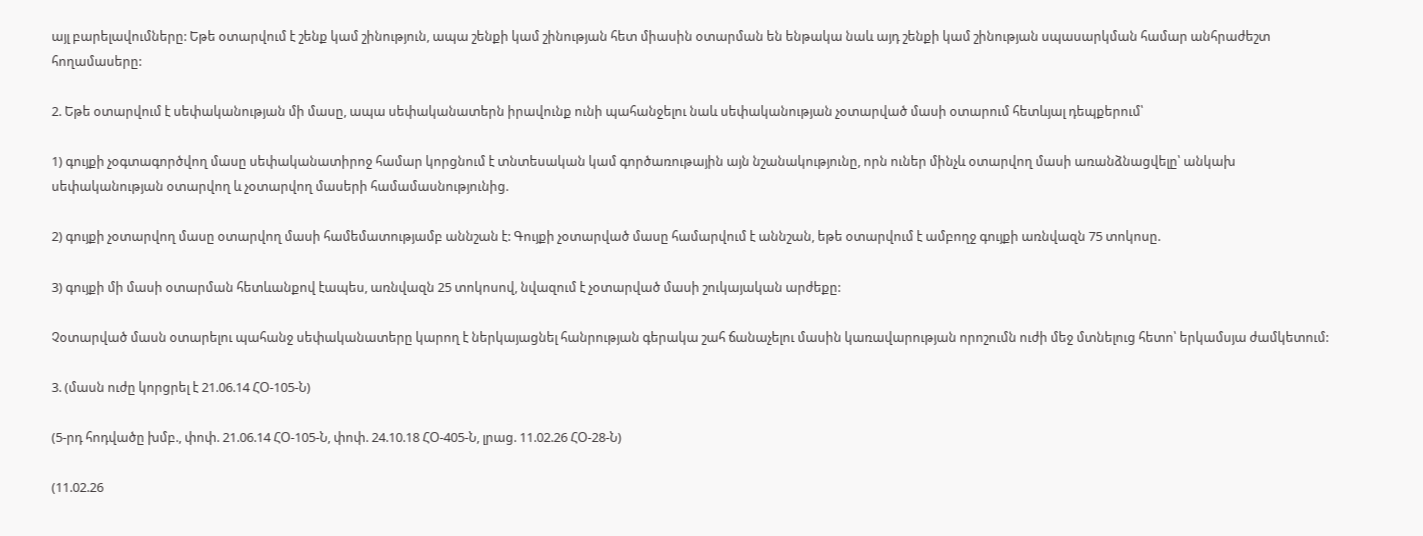այլ բարելավումները: Եթե օտարվում է շենք կամ շինություն, ապա շենքի կամ շինության հետ միասին օտարման են ենթակա նաև այդ շենքի կամ շինության սպասարկման համար անհրաժեշտ հողամասերը:

2. Եթե օտարվում է սեփականության մի մասը, ապա սեփականատերն իրավունք ունի պահանջելու նաև սեփականության չօտարված մասի օտարում հետևյալ դեպքերում՝

1) գույքի չօգտագործվող մասը սեփականատիրոջ համար կորցնում է տնտեսական կամ գործառութային այն նշանակությունը, որն ուներ մինչև օտարվող մասի առանձնացվելը՝ անկախ սեփականության օտարվող և չօտարվող մասերի համամասնությունից.

2) գույքի չօտարվող մասը օտարվող մասի համեմատությամբ աննշան է: Գույքի չօտարված մասը համարվում է աննշան, եթե օտարվում է ամբողջ գույքի առնվազն 75 տոկոսը.

3) գույքի մի մասի օտարման հետևանքով էապես, առնվազն 25 տոկոսով, նվազում է չօտարված մասի շուկայական արժեքը:

Չօտարված մասն օտարելու պահանջ սեփականատերը կարող է ներկայացնել հանրության գերակա շահ ճանաչելու մասին կառավարության որոշումն ուժի մեջ մտնելուց հետո՝ երկամսյա ժամկետում:

3. (մասն ուժը կորցրել է 21.06.14 ՀՕ-105-Ն)

(5-րդ հոդվածը խմբ., փոփ. 21.06.14 ՀՕ-105-Ն, փոփ. 24.10.18 ՀՕ-405-Ն, լրաց. 11.02.26 ՀՕ-28-Ն)

(11.02.26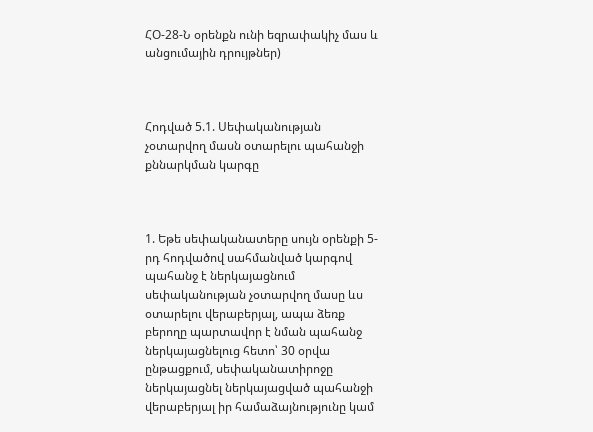ՀՕ-28-Ն օրենքն ունի եզրափակիչ մաս և անցումային դրույթներ)



Հոդված 5.1. Սեփականության չօտարվող մասն օտարելու պահանջի քննարկման կարգը



1. Եթե սեփականատերը սույն օրենքի 5-րդ հոդվածով սահմանված կարգով պահանջ է ներկայացնում սեփականության չօտարվող մասը ևս օտարելու վերաբերյալ, ապա ձեռք բերողը պարտավոր է նման պահանջ ներկայացնելուց հետո՝ 30 օրվա ընթացքում, սեփականատիրոջը ներկայացնել ներկայացված պահանջի վերաբերյալ իր համաձայնությունը կամ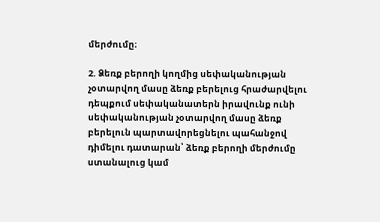մերժումը։

2. Ձեռք բերողի կողմից սեփականության չօտարվող մասը ձեռք բերելուց հրաժարվելու դեպքում սեփականատերն իրավունք ունի սեփականության չօտարվող մասը ձեռք բերելուն պարտավորեցնելու պահանջով դիմելու դատարան՝ ձեռք բերողի մերժումը ստանալուց կամ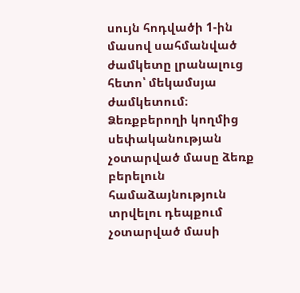սույն հոդվածի 1-ին մասով սահմանված ժամկետը լրանալուց հետո՝ մեկամսյա ժամկետում։ Ձեռքբերողի կողմից սեփականության չօտարված մասը ձեռք բերելուն համաձայնություն տրվելու դեպքում չօտարված մասի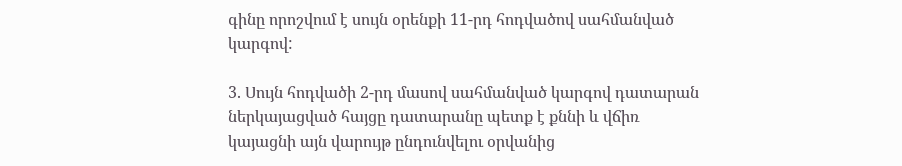գինը որոշվում է սույն օրենքի 11-րդ հոդվածով սահմանված կարգով:

3. Սույն հոդվածի 2-րդ մասով սահմանված կարգով դատարան ներկայացված հայցը դատարանը պետք է քննի և վճիռ կայացնի այն վարույթ ընդունվելու օրվանից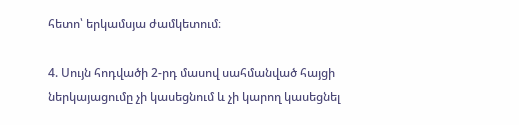հետո՝ երկամսյա ժամկետում։

4. Սույն հոդվածի 2-րդ մասով սահմանված հայցի ներկայացումը չի կասեցնում և չի կարող կասեցնել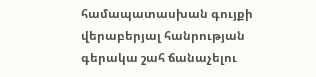համապատասխան գույքի վերաբերյալ հանրության գերակա շահ ճանաչելու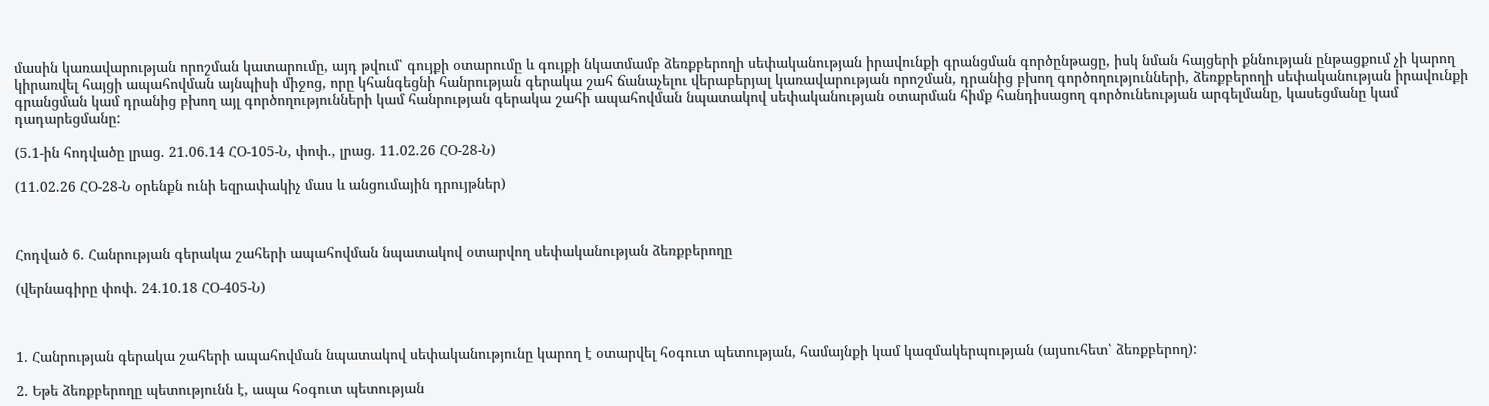մասին կառավարության որոշման կատարումը, այդ թվում՝ գույքի օտարումը և գույքի նկատմամբ ձեռքբերողի սեփականության իրավունքի գրանցման գործընթացը, իսկ նման հայցերի քննության ընթացքում չի կարող կիրառվել հայցի ապահովման այնպիսի միջոց, որը կհանգեցնի հանրության գերակա շահ ճանաչելու վերաբերյալ կառավարության որոշման, դրանից բխող գործողությունների, ձեռքբերողի սեփականության իրավունքի գրանցման կամ դրանից բխող այլ գործողությունների կամ հանրության գերակա շահի ապահովման նպատակով սեփականության օտարման հիմք հանդիսացող գործունեության արգելմանը, կասեցմանը կամ դադարեցմանը:

(5.1-ին հոդվածը լրաց. 21.06.14 ՀՕ-105-Ն, փոփ., լրաց. 11.02.26 ՀՕ-28-Ն)

(11.02.26 ՀՕ-28-Ն օրենքն ունի եզրափակիչ մաս և անցումային դրույթներ)



Հոդված 6. Հանրության գերակա շահերի ապահովման նպատակով օտարվող սեփականության ձեռքբերողը

(վերնագիրը փոփ. 24.10.18 ՀՕ-405-Ն)



1. Հանրության գերակա շահերի ապահովման նպատակով սեփականությունը կարող է օտարվել հօգուտ պետության, համայնքի կամ կազմակերպության (այսուհետ՝ ձեռքբերող):

2. Եթե ձեռքբերողը պետությունն է, ապա հօգուտ պետության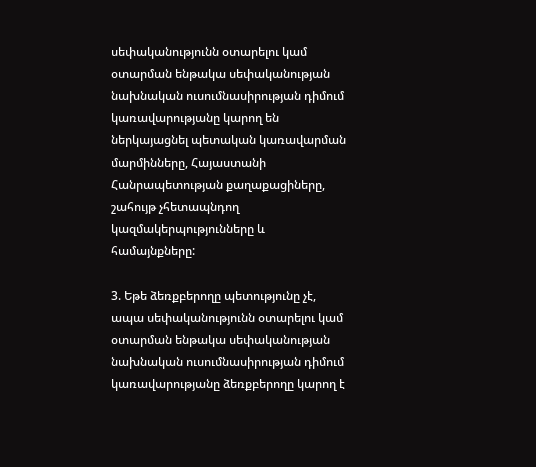սեփականությունն օտարելու կամ օտարման ենթակա սեփականության նախնական ուսումնասիրության դիմում կառավարությանը կարող են ներկայացնել պետական կառավարման մարմինները, Հայաստանի Հանրապետության քաղաքացիները, շահույթ չհետապնդող կազմակերպությունները և համայնքները:

3. Եթե ձեռքբերողը պետությունը չէ, ապա սեփականությունն օտարելու կամ օտարման ենթակա սեփականության նախնական ուսումնասիրության դիմում կառավարությանը ձեռքբերողը կարող է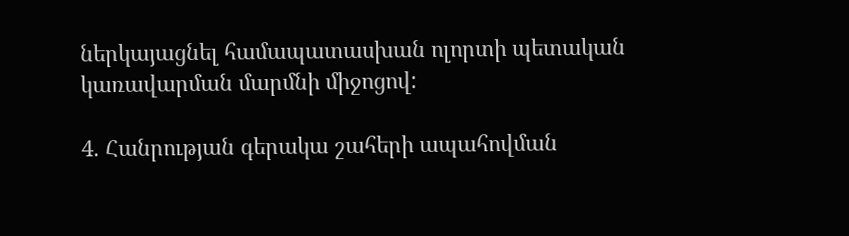ներկայացնել համապատասխան ոլորտի պետական կառավարման մարմնի միջոցով:

4. Հանրության գերակա շահերի ապահովման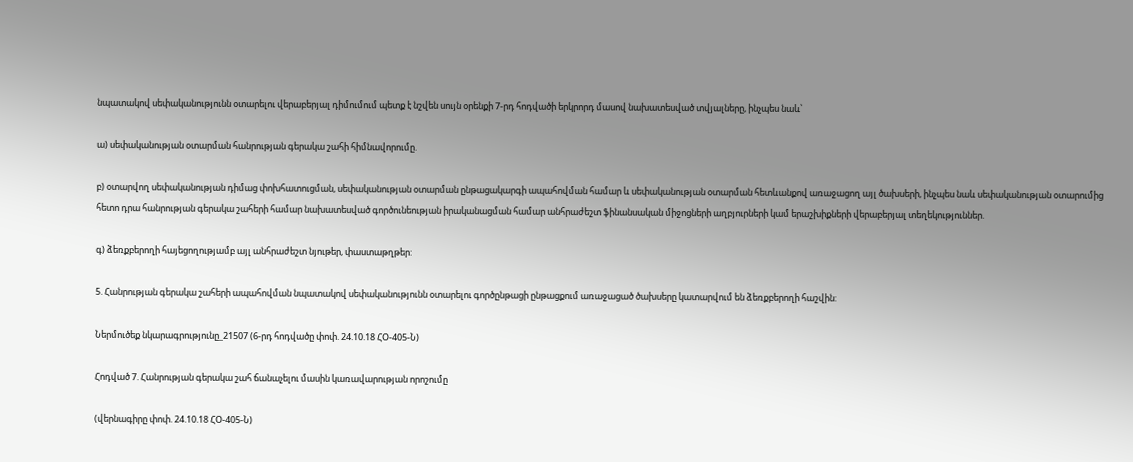նպատակով սեփականությունն օտարելու վերաբերյալ դիմումում պետք է նշվեն սույն օրենքի 7-րդ հոդվածի երկրորդ մասով նախատեսված տվյալները, ինչպես նաև՝

ա) սեփականության օտարման հանրության գերակա շահի հիմնավորումը.

բ) օտարվող սեփականության դիմաց փոխհատուցման, սեփականության օտարման ընթացակարգի ապահովման համար և սեփականության օտարման հետևանքով առաջացող այլ ծախսերի, ինչպես նաև սեփականության օտարումից հետո դրա հանրության գերակա շահերի համար նախատեսված գործունեության իրականացման համար անհրաժեշտ ֆինանսական միջոցների աղբյուրների կամ երաշխիքների վերաբերյալ տեղեկություններ.

գ) ձեռքբերողի հայեցողությամբ այլ անհրաժեշտ նյութեր, փաստաթղթեր:

5. Հանրության գերակա շահերի ապահովման նպատակով սեփականությունն օտարելու գործընթացի ընթացքում առաջացած ծախսերը կատարվում են ձեռքբերողի հաշվին:

Ներմուծեք նկարագրությունը_21507 (6-րդ հոդվածը փոփ. 24.10.18 ՀՕ-405-Ն)

Հոդված 7. Հանրության գերակա շահ ճանաչելու մասին կառավարության որոշումը

(վերնագիրը փոփ. 24.10.18 ՀՕ-405-Ն)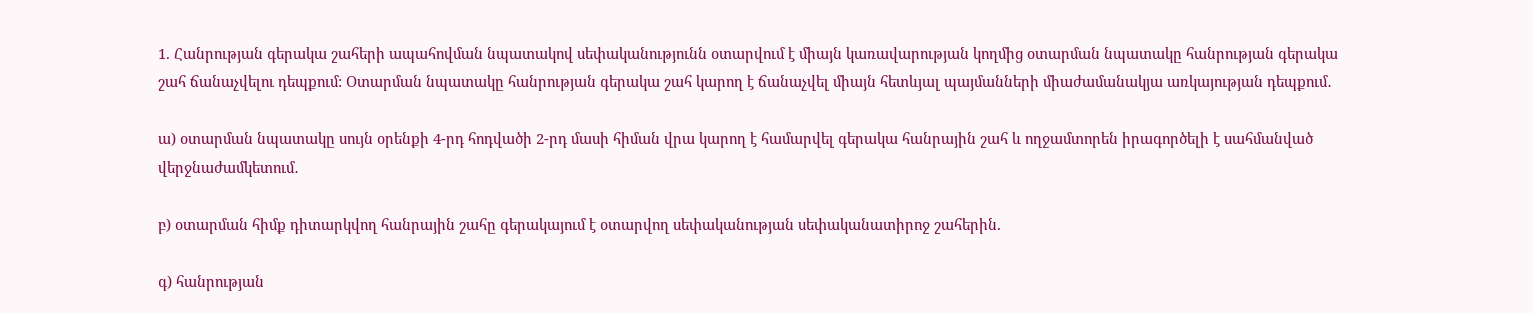1. Հանրության գերակա շահերի ապահովման նպատակով սեփականությունն օտարվում է միայն կառավարության կողմից օտարման նպատակը հանրության գերակա շահ ճանաչվելու դեպքում: Օտարման նպատակը հանրության գերակա շահ կարող է ճանաչվել միայն հետևյալ պայմանների միաժամանակյա առկայության դեպքում․

ա) օտարման նպատակը սույն օրենքի 4-րդ հոդվածի 2-րդ մասի հիման վրա կարող է համարվել գերակա հանրային շահ և ողջամտորեն իրագործելի է սահմանված վերջնաժամկետում․

բ) օտարման հիմք դիտարկվող հանրային շահը գերակայում է օտարվող սեփականության սեփականատիրոջ շահերին.

գ) հանրության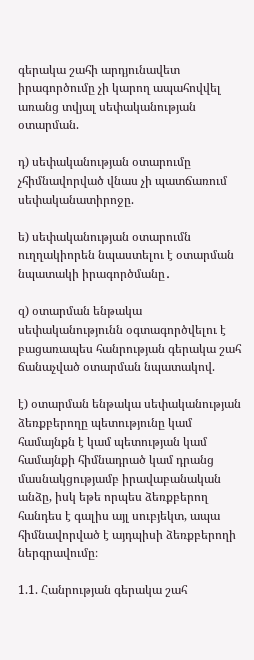գերակա շահի արդյունավետ իրագործումը չի կարող ապահովվել առանց տվյալ սեփականության օտարման.

դ) սեփականության օտարումը չհիմնավորված վնաս չի պատճառում սեփականատիրոջը.

ե) սեփականության օտարումն ուղղակիորեն նպաստելու է օտարման նպատակի իրագործմանը․

զ) օտարման ենթակա սեփականությունն օգտագործվելու է բացառապես հանրության գերակա շահ ճանաչված օտարման նպատակով.

է) օտարման ենթակա սեփականության ձեռքբերողը պետությունը կամ համայնքն է կամ պետության կամ համայնքի հիմնադրած կամ դրանց մասնակցությամբ իրավաբանական անձը, իսկ եթե որպես ձեռքբերող հանդես է գալիս այլ սուբյեկտ, ապա հիմնավորված է այդպիսի ձեռքբերողի ներգրավումը։

1.1. Հանրության գերակա շահ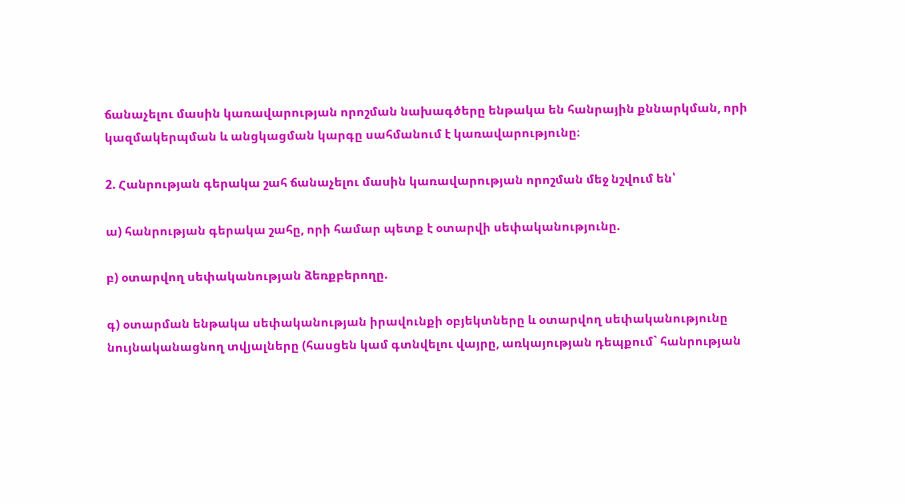ճանաչելու մասին կառավարության որոշման նախագծերը ենթակա են հանրային քննարկման, որի կազմակերպման և անցկացման կարգը սահմանում է կառավարությունը։

2. Հանրության գերակա շահ ճանաչելու մասին կառավարության որոշման մեջ նշվում են՝

ա) հանրության գերակա շահը, որի համար պետք է օտարվի սեփականությունը.

բ) օտարվող սեփականության ձեռքբերողը.

գ) օտարման ենթակա սեփականության իրավունքի օբյեկտները և օտարվող սեփականությունը նույնականացնող տվյալները (հասցեն կամ գտնվելու վայրը, առկայության դեպքում` հանրության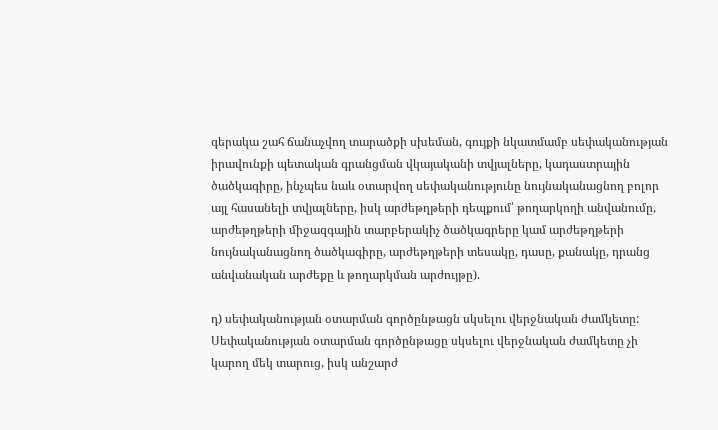գերակա շահ ճանաչվող տարածքի սխեման, գույքի նկատմամբ սեփականության իրավունքի պետական գրանցման վկայականի տվյալները, կադաստրային ծածկագիրը, ինչպես նաև օտարվող սեփականությունը նույնականացնող բոլոր այլ հասանելի տվյալները, իսկ արժեթղթերի դեպքում՝ թողարկողի անվանումը, արժեթղթերի միջազգային տարբերակիչ ծածկագրերը կամ արժեթղթերի նույնականացնող ծածկագիրը, արժեթղթերի տեսակը, դասը, քանակը, դրանց անվանական արժեքը և թողարկման արժույթը).

դ) սեփականության օտարման գործընթացն սկսելու վերջնական ժամկետը: Սեփականության օտարման գործընթացը սկսելու վերջնական ժամկետը չի կարող մեկ տարուց, իսկ անշարժ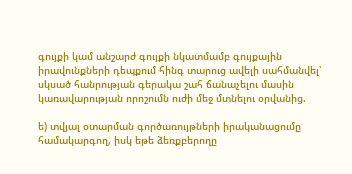գույքի կամ անշարժ գույքի նկատմամբ գույքային իրավունքների դեպքում հինգ տարուց ավելի սահմանվել՝ սկսած հանրության գերակա շահ ճանաչելու մասին կառավարության որոշումն ուժի մեջ մտնելու օրվանից.

ե) տվյալ օտարման գործառույթների իրականացումը համակարգող, իսկ եթե ձեռքբերողը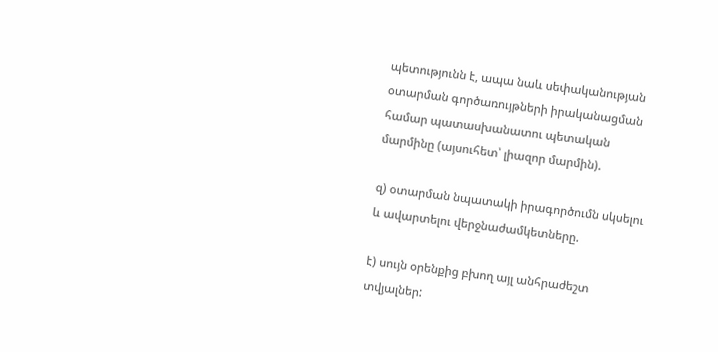պետությունն է, ապա նաև սեփականության օտարման գործառույթների իրականացման համար պատասխանատու պետական մարմինը (այսուհետ՝ լիազոր մարմին).

զ) օտարման նպատակի իրագործումն սկսելու և ավարտելու վերջնաժամկետները.

է) սույն օրենքից բխող այլ անհրաժեշտ տվյալներ: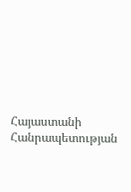Հայաստանի Հանրապետության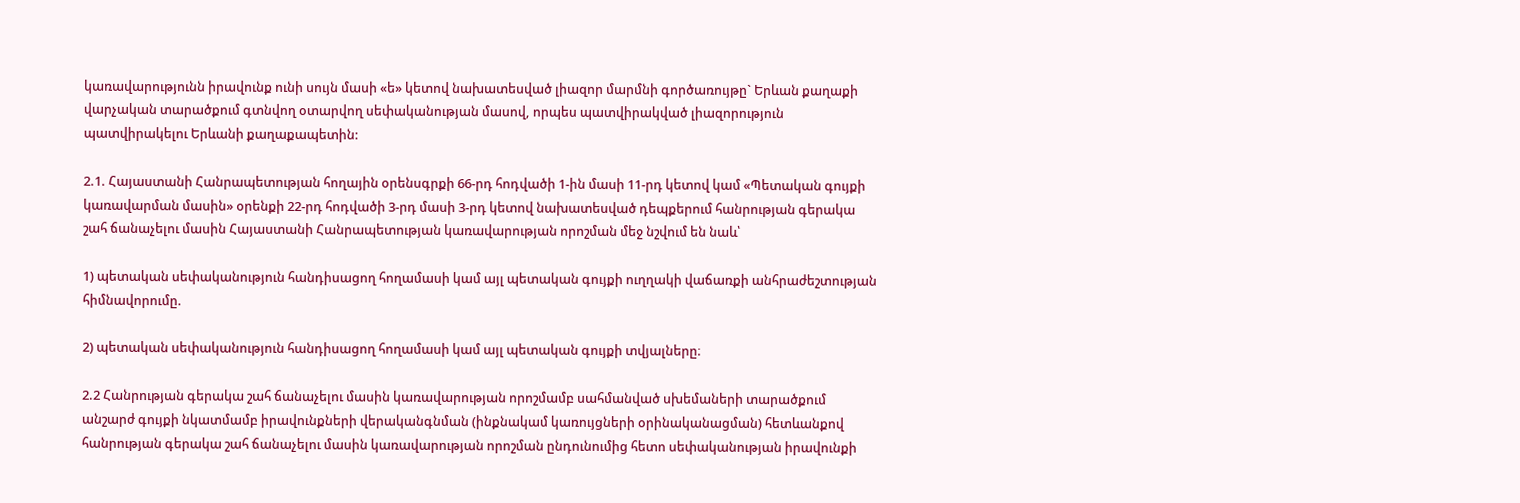կառավարությունն իրավունք ունի սույն մասի «ե» կետով նախատեսված լիազոր մարմնի գործառույթը` Երևան քաղաքի վարչական տարածքում գտնվող օտարվող սեփականության մասով, որպես պատվիրակված լիազորություն պատվիրակելու Երևանի քաղաքապետին:

2.1. Հայաստանի Հանրապետության հողային օրենսգրքի 66-րդ հոդվածի 1-ին մասի 11-րդ կետով կամ «Պետական գույքի կառավարման մասին» օրենքի 22-րդ հոդվածի 3-րդ մասի 3-րդ կետով նախատեսված դեպքերում հանրության գերակա շահ ճանաչելու մասին Հայաստանի Հանրապետության կառավարության որոշման մեջ նշվում են նաև՝

1) պետական սեփականություն հանդիսացող հողամասի կամ այլ պետական գույքի ուղղակի վաճառքի անհրաժեշտության հիմնավորումը.

2) պետական սեփականություն հանդիսացող հողամասի կամ այլ պետական գույքի տվյալները։

2.2 Հանրության գերակա շահ ճանաչելու մասին կառավարության որոշմամբ սահմանված սխեմաների տարածքում անշարժ գույքի նկատմամբ իրավունքների վերականգնման (ինքնակամ կառույցների օրինականացման) հետևանքով հանրության գերակա շահ ճանաչելու մասին կառավարության որոշման ընդունումից հետո սեփականության իրավունքի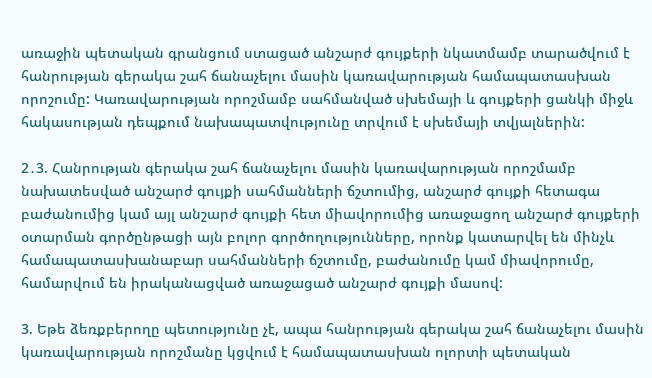առաջին պետական գրանցում ստացած անշարժ գույքերի նկատմամբ տարածվում է հանրության գերակա շահ ճանաչելու մասին կառավարության համապատասխան որոշումը: Կառավարության որոշմամբ սահմանված սխեմայի և գույքերի ցանկի միջև հակասության դեպքում նախապատվությունը տրվում է սխեմայի տվյալներին:

2․3. Հանրության գերակա շահ ճանաչելու մասին կառավարության որոշմամբ նախատեսված անշարժ գույքի սահմանների ճշտումից, անշարժ գույքի հետագա բաժանումից կամ այլ անշարժ գույքի հետ միավորումից առաջացող անշարժ գույքերի օտարման գործընթացի այն բոլոր գործողությունները, որոնք կատարվել են մինչև համապատասխանաբար սահմանների ճշտումը, բաժանումը կամ միավորումը, համարվում են իրականացված առաջացած անշարժ գույքի մասով:

3. Եթե ձեռքբերողը պետությունը չէ, ապա հանրության գերակա շահ ճանաչելու մասին կառավարության որոշմանը կցվում է համապատասխան ոլորտի պետական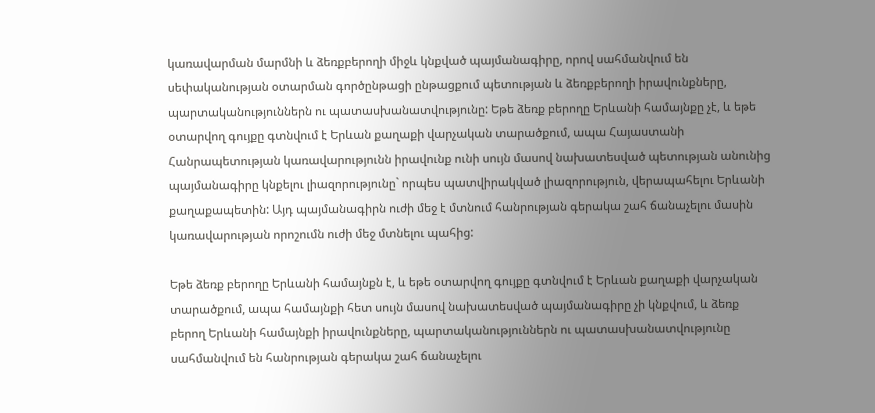կառավարման մարմնի և ձեռքբերողի միջև կնքված պայմանագիրը, որով սահմանվում են սեփականության օտարման գործընթացի ընթացքում պետության և ձեռքբերողի իրավունքները, պարտականություններն ու պատասխանատվությունը: Եթե ձեռք բերողը Երևանի համայնքը չէ, և եթե օտարվող գույքը գտնվում է Երևան քաղաքի վարչական տարածքում, ապա Հայաստանի Հանրապետության կառավարությունն իրավունք ունի սույն մասով նախատեսված պետության անունից պայմանագիրը կնքելու լիազորությունը` որպես պատվիրակված լիազորություն, վերապահելու Երևանի քաղաքապետին: Այդ պայմանագիրն ուժի մեջ է մտնում հանրության գերակա շահ ճանաչելու մասին կառավարության որոշումն ուժի մեջ մտնելու պահից:

Եթե ձեռք բերողը Երևանի համայնքն է, և եթե օտարվող գույքը գտնվում է Երևան քաղաքի վարչական տարածքում, ապա համայնքի հետ սույն մասով նախատեսված պայմանագիրը չի կնքվում, և ձեռք բերող Երևանի համայնքի իրավունքները, պարտականություններն ու պատասխանատվությունը սահմանվում են հանրության գերակա շահ ճանաչելու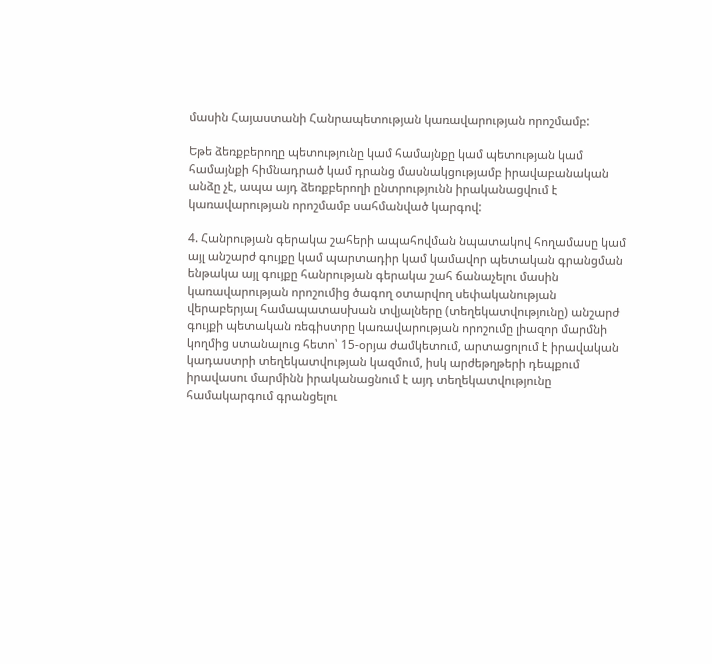մասին Հայաստանի Հանրապետության կառավարության որոշմամբ:

Եթե ձեռքբերողը պետությունը կամ համայնքը կամ պետության կամ համայնքի հիմնադրած կամ դրանց մասնակցությամբ իրավաբանական անձը չէ, ապա այդ ձեռքբերողի ընտրությունն իրականացվում է կառավարության որոշմամբ սահմանված կարգով:

4. Հանրության գերակա շահերի ապահովման նպատակով հողամասը կամ այլ անշարժ գույքը կամ պարտադիր կամ կամավոր պետական գրանցման ենթակա այլ գույքը հանրության գերակա շահ ճանաչելու մասին կառավարության որոշումից ծագող օտարվող սեփականության վերաբերյալ համապատասխան տվյալները (տեղեկատվությունը) անշարժ գույքի պետական ռեգիստրը կառավարության որոշումը լիազոր մարմնի կողմից ստանալուց հետո՝ 15-օրյա ժամկետում, արտացոլում է իրավական կադաստրի տեղեկատվության կազմում, իսկ արժեթղթերի դեպքում իրավասու մարմինն իրականացնում է այդ տեղեկատվությունը համակարգում գրանցելու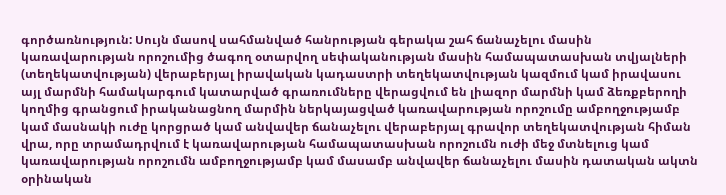գործառնություն: Սույն մասով սահմանված հանրության գերակա շահ ճանաչելու մասին կառավարության որոշումից ծագող օտարվող սեփականության մասին համապատասխան տվյալների (տեղեկատվության) վերաբերյալ իրավական կադաստրի տեղեկատվության կազմում կամ իրավասու այլ մարմնի համակարգում կատարված գրառումները վերացվում են լիազոր մարմնի կամ ձեռքբերողի կողմից գրանցում իրականացնող մարմին ներկայացված կառավարության որոշումը ամբողջությամբ կամ մասնակի ուժը կորցրած կամ անվավեր ճանաչելու վերաբերյալ գրավոր տեղեկատվության հիման վրա, որը տրամադրվում է կառավարության համապատասխան որոշումն ուժի մեջ մտնելուց կամ կառավարության որոշումն ամբողջությամբ կամ մասամբ անվավեր ճանաչելու մասին դատական ակտն օրինական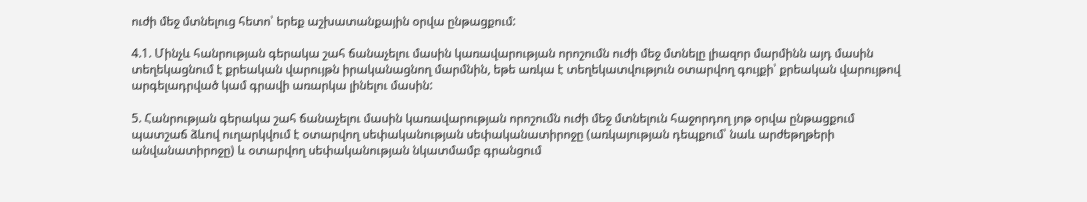ուժի մեջ մտնելուց հետո՝ երեք աշխատանքային օրվա ընթացքում:

4.1. Մինչև հանրության գերակա շահ ճանաչելու մասին կառավարության որոշումն ուժի մեջ մտնելը լիազոր մարմինն այդ մասին տեղեկացնում է քրեական վարույթն իրականացնող մարմնին, եթե առկա է տեղեկատվություն օտարվող գույքի՝ քրեական վարույթով արգելադրված կամ գրավի առարկա լինելու մասին:

5. Հանրության գերակա շահ ճանաչելու մասին կառավարության որոշումն ուժի մեջ մտնելուն հաջորդող յոթ օրվա ընթացքում պատշաճ ձևով ուղարկվում է օտարվող սեփականության սեփականատիրոջը (առկայության դեպքում՝ նաև արժեթղթերի անվանատիրոջը) և օտարվող սեփականության նկատմամբ գրանցում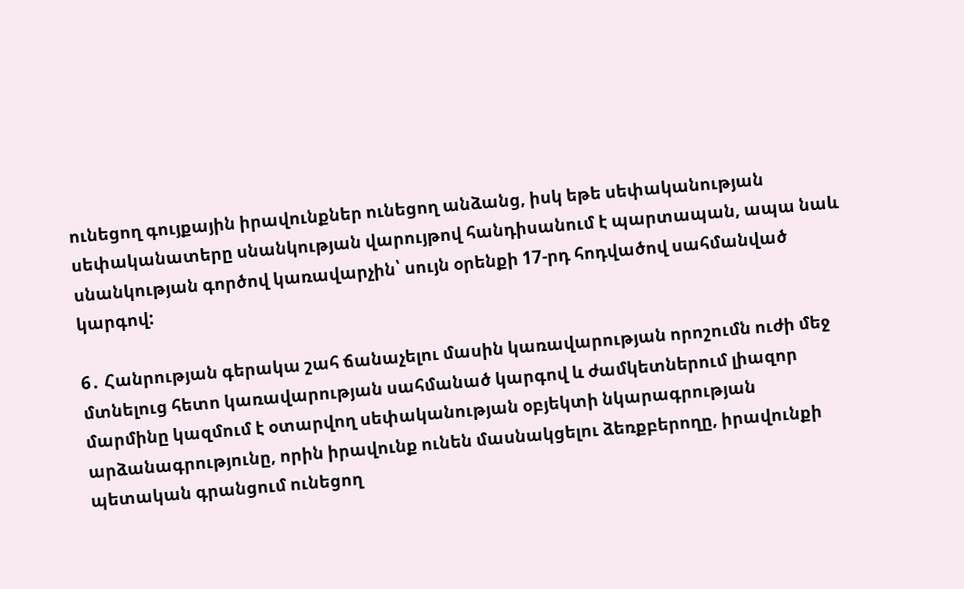ունեցող գույքային իրավունքներ ունեցող անձանց, իսկ եթե սեփականության սեփականատերը սնանկության վարույթով հանդիսանում է պարտապան, ապա նաև սնանկության գործով կառավարչին՝ սույն օրենքի 17-րդ հոդվածով սահմանված կարգով:

6․ Հանրության գերակա շահ ճանաչելու մասին կառավարության որոշումն ուժի մեջ մտնելուց հետո կառավարության սահմանած կարգով և ժամկետներում լիազոր մարմինը կազմում է օտարվող սեփականության օբյեկտի նկարագրության արձանագրությունը, որին իրավունք ունեն մասնակցելու ձեռքբերողը, իրավունքի պետական գրանցում ունեցող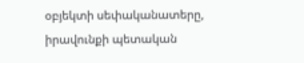օբյեկտի սեփականատերը, իրավունքի պետական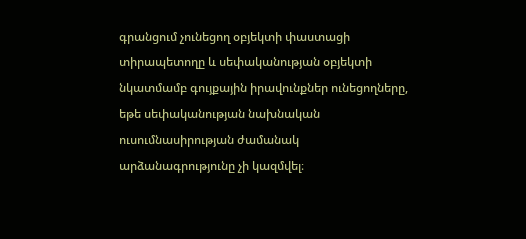գրանցում չունեցող օբյեկտի փաստացի տիրապետողը և սեփականության օբյեկտի նկատմամբ գույքային իրավունքներ ունեցողները, եթե սեփականության նախնական ուսումնասիրության ժամանակ արձանագրությունը չի կազմվել։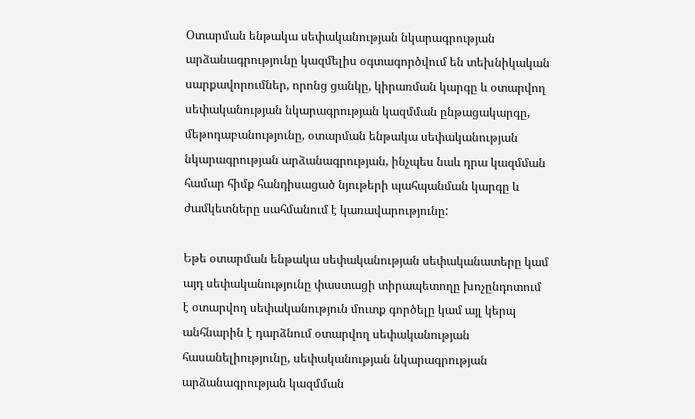Օտարման ենթակա սեփականության նկարագրության արձանագրությունը կազմելիս օգտագործվում են տեխնիկական սարքավորումներ, որոնց ցանկը, կիրառման կարգը և օտարվող սեփականության նկարագրության կազմման ընթացակարգը, մեթոդաբանությունը, օտարման ենթակա սեփականության նկարագրության արձանագրության, ինչպես նաև դրա կազմման համար հիմք հանդիսացած նյութերի պահպանման կարգը և ժամկետները սահմանում է կառավարությունը:

Եթե օտարման ենթակա սեփականության սեփականատերը կամ այդ սեփականությունը փաստացի տիրապետողը խոչընդոտում է օտարվող սեփականություն մուտք գործելը կամ այլ կերպ անհնարին է դարձնում օտարվող սեփականության հասանելիությունը, սեփականության նկարագրության արձանագրության կազմման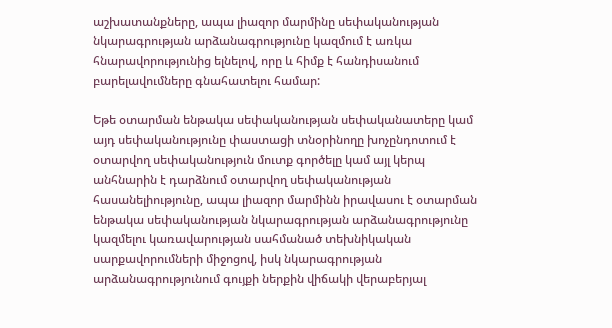աշխատանքները, ապա լիազոր մարմինը սեփականության նկարագրության արձանագրությունը կազմում է առկա հնարավորությունից ելնելով, որը և հիմք է հանդիսանում բարելավումները գնահատելու համար:

Եթե օտարման ենթակա սեփականության սեփականատերը կամ այդ սեփականությունը փաստացի տնօրինողը խոչընդոտում է օտարվող սեփականություն մուտք գործելը կամ այլ կերպ անհնարին է դարձնում օտարվող սեփականության հասանելիությունը, ապա լիազոր մարմինն իրավասու է օտարման ենթակա սեփականության նկարագրության արձանագրությունը կազմելու կառավարության սահմանած տեխնիկական սարքավորումների միջոցով, իսկ նկարագրության արձանագրությունում գույքի ներքին վիճակի վերաբերյալ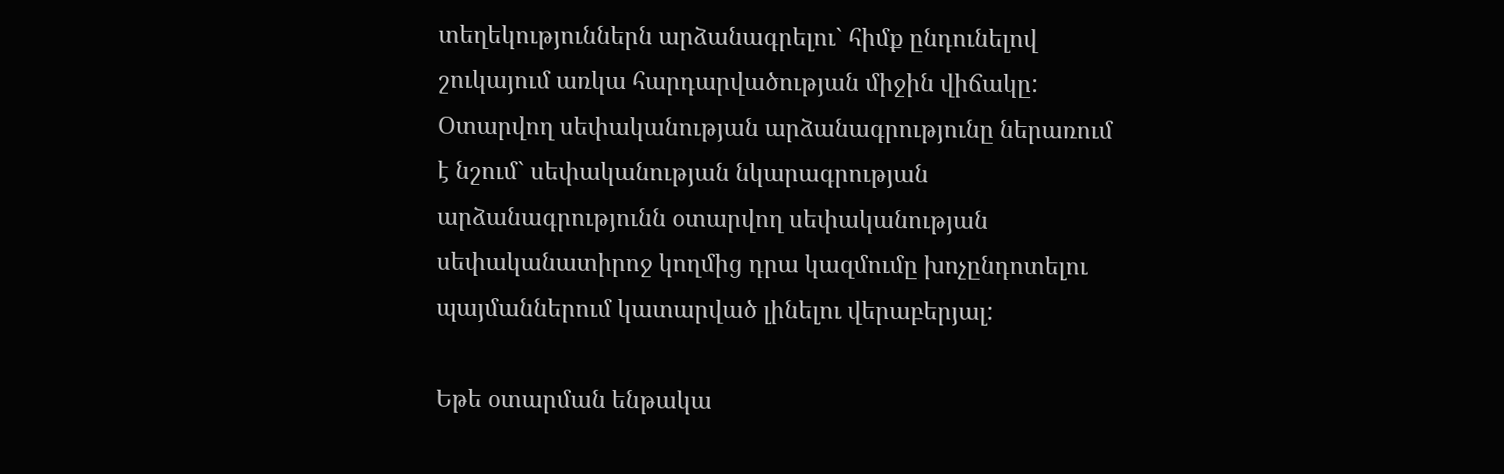տեղեկություններն արձանագրելու` հիմք ընդունելով շուկայում առկա հարդարվածության միջին վիճակը: Օտարվող սեփականության արձանագրությունը ներառում է նշում` սեփականության նկարագրության արձանագրությունն օտարվող սեփականության սեփականատիրոջ կողմից դրա կազմումը խոչընդոտելու պայմաններում կատարված լինելու վերաբերյալ:

Եթե օտարման ենթակա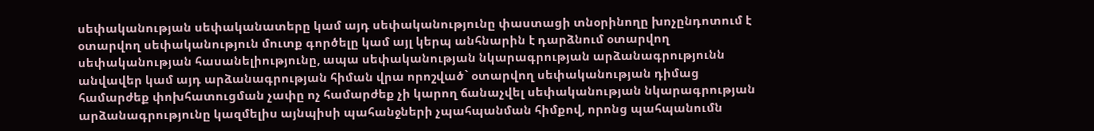սեփականության սեփականատերը կամ այդ սեփականությունը փաստացի տնօրինողը խոչընդոտում է օտարվող սեփականություն մուտք գործելը կամ այլ կերպ անհնարին է դարձնում օտարվող սեփականության հասանելիությունը, ապա սեփականության նկարագրության արձանագրությունն անվավեր կամ այդ արձանագրության հիման վրա որոշված` օտարվող սեփականության դիմաց համարժեք փոխհատուցման չափը ոչ համարժեք չի կարող ճանաչվել սեփականության նկարագրության արձանագրությունը կազմելիս այնպիսի պահանջների չպահպանման հիմքով, որոնց պահպանումն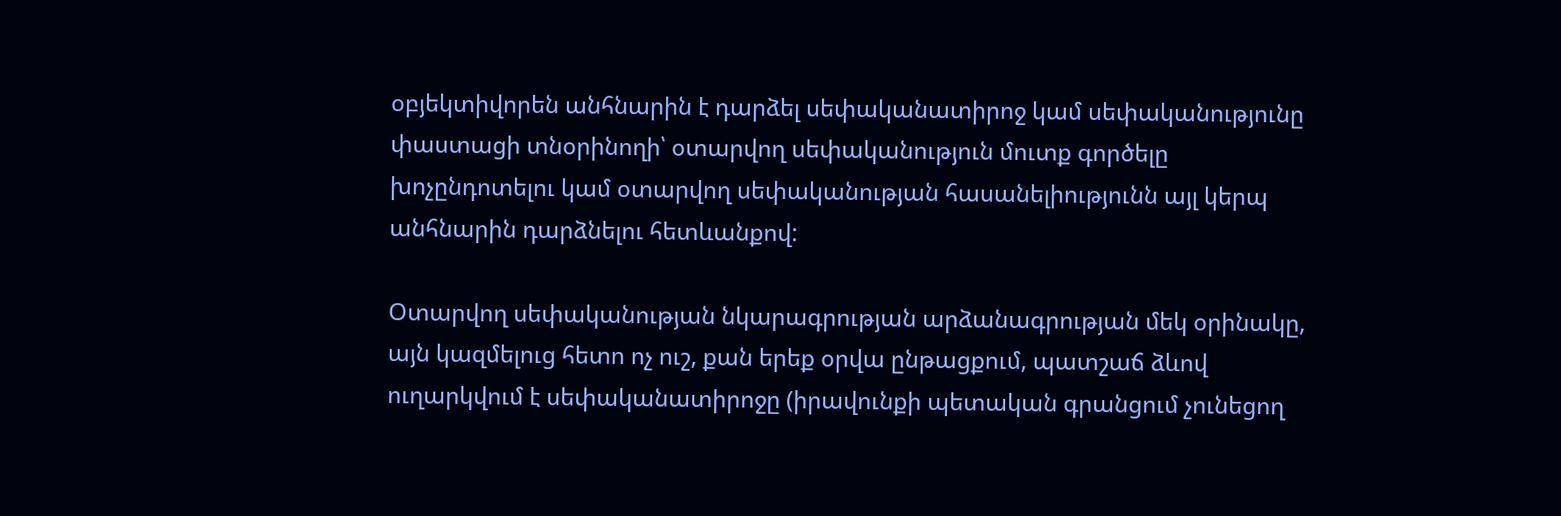օբյեկտիվորեն անհնարին է դարձել սեփականատիրոջ կամ սեփականությունը փաստացի տնօրինողի՝ օտարվող սեփականություն մուտք գործելը խոչընդոտելու կամ օտարվող սեփականության հասանելիությունն այլ կերպ անհնարին դարձնելու հետևանքով:

Օտարվող սեփականության նկարագրության արձանագրության մեկ օրինակը, այն կազմելուց հետո ոչ ուշ, քան երեք օրվա ընթացքում, պատշաճ ձևով ուղարկվում է սեփականատիրոջը (իրավունքի պետական գրանցում չունեցող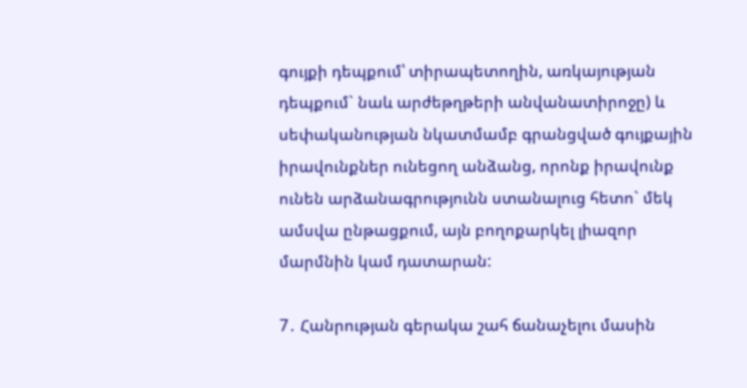գույքի դեպքում՝ տիրապետողին, առկայության դեպքում` նաև արժեթղթերի անվանատիրոջը) և սեփականության նկատմամբ գրանցված գույքային իրավունքներ ունեցող անձանց, որոնք իրավունք ունեն արձանագրությունն ստանալուց հետո` մեկ ամսվա ընթացքում, այն բողոքարկել լիազոր մարմնին կամ դատարան:

7․ Հանրության գերակա շահ ճանաչելու մասին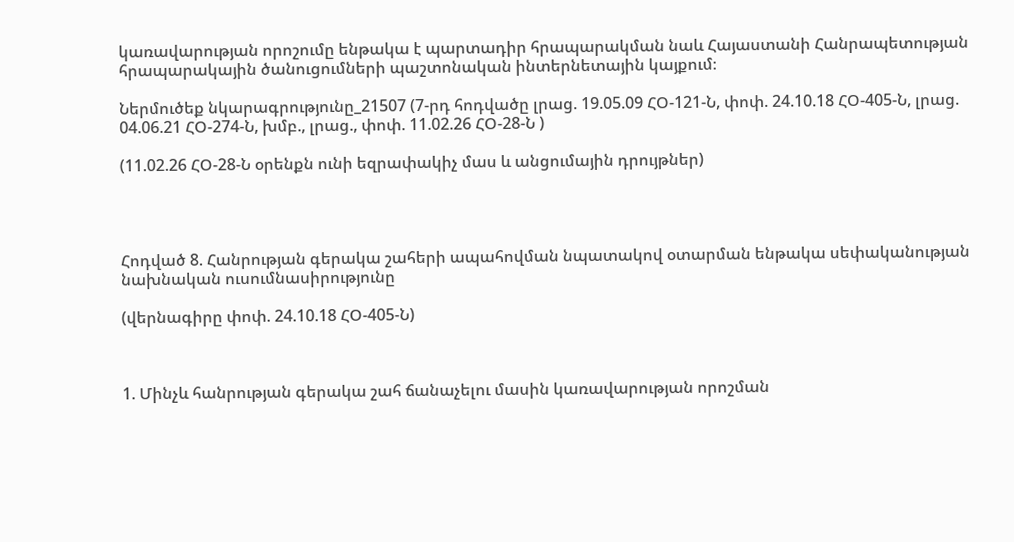կառավարության որոշումը ենթակա է պարտադիր հրապարակման նաև Հայաստանի Հանրապետության հրապարակային ծանուցումների պաշտոնական ինտերնետային կայքում։

Ներմուծեք նկարագրությունը_21507 (7-րդ հոդվածը լրաց. 19.05.09 ՀՕ-121-Ն, փոփ. 24.10.18 ՀՕ-405-Ն, լրաց. 04.06.21 ՀՕ-274-Ն, խմբ., լրաց., փոփ. 11.02.26 ՀՕ-28-Ն )

(11.02.26 ՀՕ-28-Ն օրենքն ունի եզրափակիչ մաս և անցումային դրույթներ)




Հոդված 8. Հանրության գերակա շահերի ապահովման նպատակով օտարման ենթակա սեփականության նախնական ուսումնասիրությունը

(վերնագիրը փոփ. 24.10.18 ՀՕ-405-Ն)



1. Մինչև հանրության գերակա շահ ճանաչելու մասին կառավարության որոշման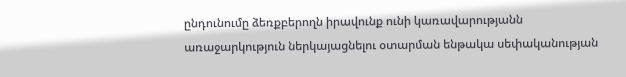ընդունումը ձեռքբերողն իրավունք ունի կառավարությանն առաջարկություն ներկայացնելու օտարման ենթակա սեփականության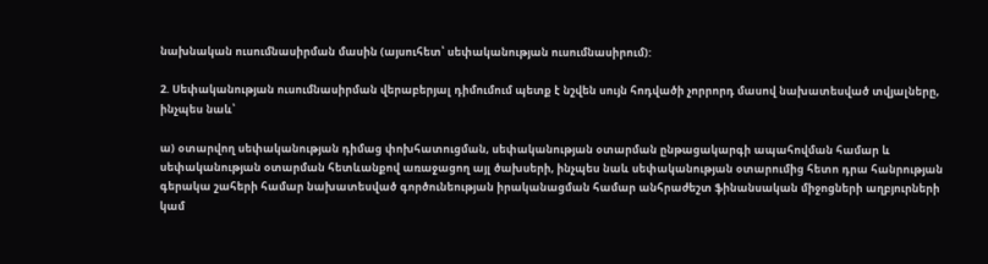նախնական ուսումնասիրման մասին (այսուհետ՝ սեփականության ուսումնասիրում):

2. Սեփականության ուսումնասիրման վերաբերյալ դիմումում պետք է նշվեն սույն հոդվածի չորրորդ մասով նախատեսված տվյալները, ինչպես նաև՝

ա) օտարվող սեփականության դիմաց փոխհատուցման, սեփականության օտարման ընթացակարգի ապահովման համար և սեփականության օտարման հետևանքով առաջացող այլ ծախսերի, ինչպես նաև սեփականության օտարումից հետո դրա հանրության գերակա շահերի համար նախատեսված գործունեության իրականացման համար անհրաժեշտ ֆինանսական միջոցների աղբյուրների կամ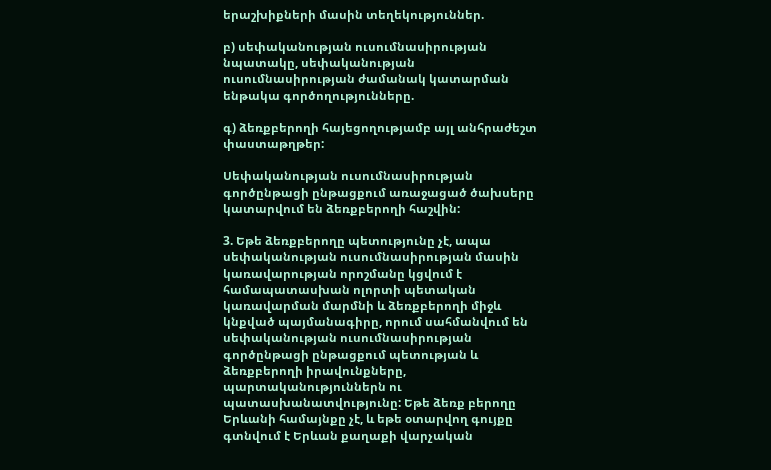երաշխիքների մասին տեղեկություններ.

բ) սեփականության ուսումնասիրության նպատակը, սեփականության ուսումնասիրության ժամանակ կատարման ենթակա գործողությունները.

գ) ձեռքբերողի հայեցողությամբ այլ անհրաժեշտ փաստաթղթեր:

Սեփականության ուսումնասիրության գործընթացի ընթացքում առաջացած ծախսերը կատարվում են ձեռքբերողի հաշվին:

3. Եթե ձեռքբերողը պետությունը չէ, ապա սեփականության ուսումնասիրության մասին կառավարության որոշմանը կցվում է համապատասխան ոլորտի պետական կառավարման մարմնի և ձեռքբերողի միջև կնքված պայմանագիրը, որում սահմանվում են սեփականության ուսումնասիրության գործընթացի ընթացքում պետության և ձեռքբերողի իրավունքները, պարտականություններն ու պատասխանատվությունը: Եթե ձեռք բերողը Երևանի համայնքը չէ, և եթե օտարվող գույքը գտնվում է Երևան քաղաքի վարչական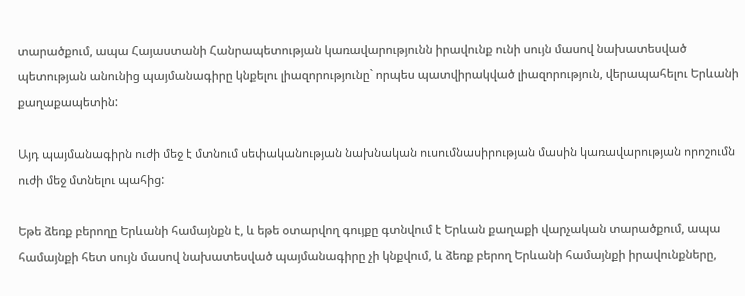տարածքում, ապա Հայաստանի Հանրապետության կառավարությունն իրավունք ունի սույն մասով նախատեսված պետության անունից պայմանագիրը կնքելու լիազորությունը` որպես պատվիրակված լիազորություն, վերապահելու Երևանի քաղաքապետին:

Այդ պայմանագիրն ուժի մեջ է մտնում սեփականության նախնական ուսումնասիրության մասին կառավարության որոշումն ուժի մեջ մտնելու պահից:

Եթե ձեռք բերողը Երևանի համայնքն է, և եթե օտարվող գույքը գտնվում է Երևան քաղաքի վարչական տարածքում, ապա համայնքի հետ սույն մասով նախատեսված պայմանագիրը չի կնքվում, և ձեռք բերող Երևանի համայնքի իրավունքները,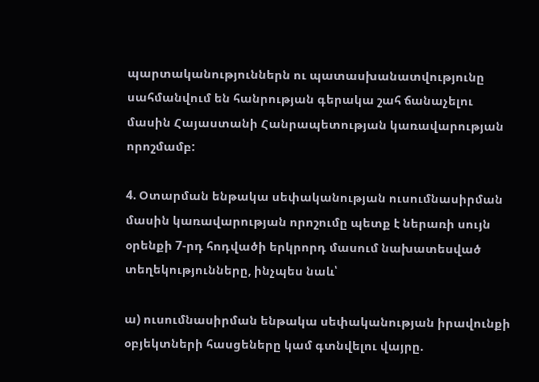պարտականություններն ու պատասխանատվությունը սահմանվում են հանրության գերակա շահ ճանաչելու մասին Հայաստանի Հանրապետության կառավարության որոշմամբ:

4. Օտարման ենթակա սեփականության ուսումնասիրման մասին կառավարության որոշումը պետք է ներառի սույն օրենքի 7-րդ հոդվածի երկրորդ մասում նախատեսված տեղեկությունները, ինչպես նաև՝

ա) ուսումնասիրման ենթակա սեփականության իրավունքի օբյեկտների հասցեները կամ գտնվելու վայրը.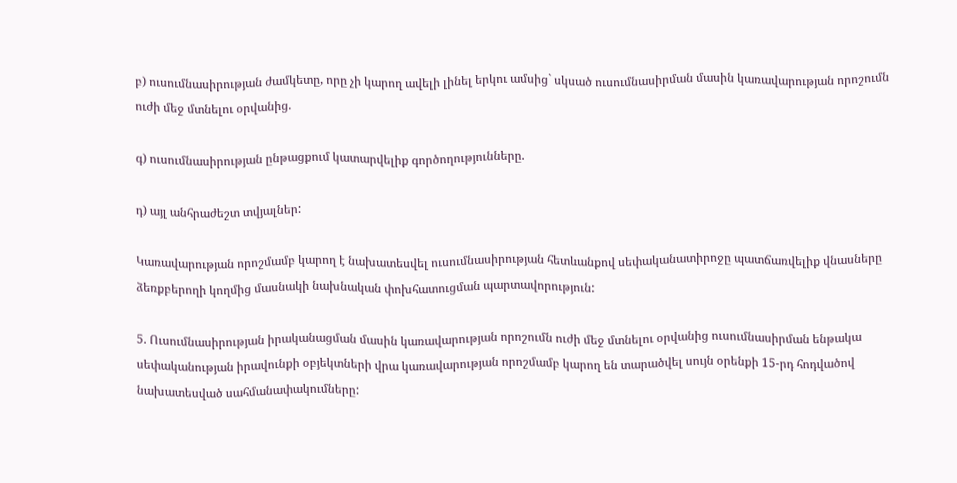բ) ուսումնասիրության ժամկետը, որը չի կարող ավելի լինել երկու ամսից` սկսած ուսումնասիրման մասին կառավարության որոշումն ուժի մեջ մտնելու օրվանից.

գ) ուսումնասիրության ընթացքում կատարվելիք գործողությունները.

դ) այլ անհրաժեշտ տվյալներ:

Կառավարության որոշմամբ կարող է նախատեսվել ուսումնասիրության հետևանքով սեփականատիրոջը պատճառվելիք վնասները ձեռքբերողի կողմից մասնակի նախնական փոխհատուցման պարտավորություն:

5. Ուսումնասիրության իրականացման մասին կառավարության որոշումն ուժի մեջ մտնելու օրվանից ուսումնասիրման ենթակա սեփականության իրավունքի օբյեկտների վրա կառավարության որոշմամբ կարող են տարածվել սույն օրենքի 15-րդ հոդվածով նախատեսված սահմանափակումները: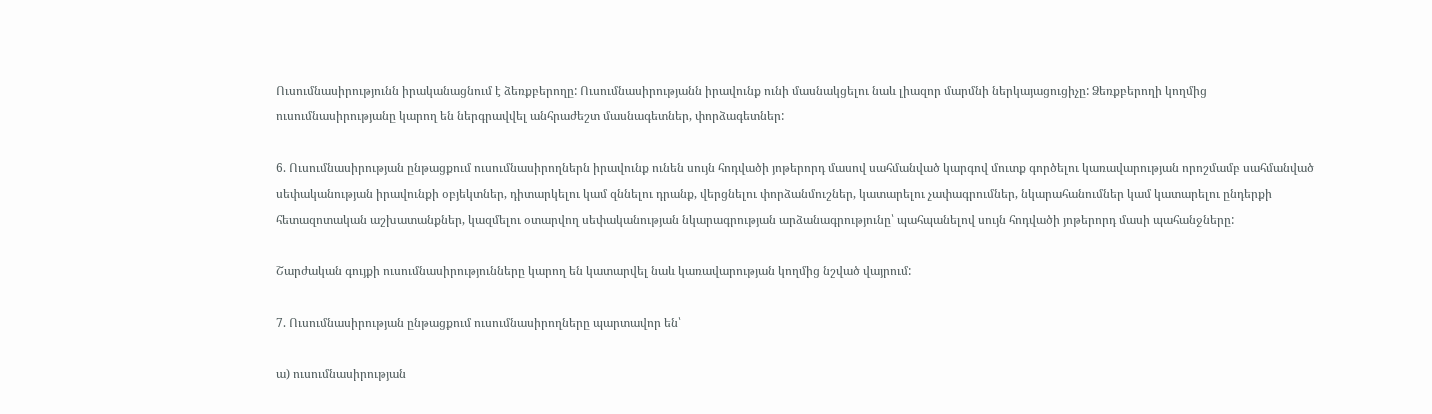Ուսումնասիրությունն իրականացնում է ձեռքբերողը: Ուսումնասիրությանն իրավունք ունի մասնակցելու նաև լիազոր մարմնի ներկայացուցիչը: Ձեռքբերողի կողմից ուսումնասիրությանը կարող են ներգրավվել անհրաժեշտ մասնագետներ, փորձագետներ:

6. Ուսումնասիրության ընթացքում ուսումնասիրողներն իրավունք ունեն սույն հոդվածի յոթերորդ մասով սահմանված կարգով մուտք գործելու կառավարության որոշմամբ սահմանված սեփականության իրավունքի օբյեկտներ, դիտարկելու կամ զննելու դրանք, վերցնելու փորձանմուշներ, կատարելու չափագրումներ, նկարահանումներ կամ կատարելու ընդերքի հետազոտական աշխատանքներ, կազմելու օտարվող սեփականության նկարագրության արձանագրությունը՝ պահպանելով սույն հոդվածի յոթերորդ մասի պահանջները:

Շարժական գույքի ուսումնասիրությունները կարող են կատարվել նաև կառավարության կողմից նշված վայրում:

7. Ուսումնասիրության ընթացքում ուսումնասիրողները պարտավոր են՝

ա) ուսումնասիրության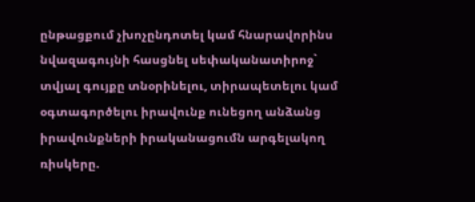ընթացքում չխոչընդոտել կամ հնարավորինս նվազագույնի հասցնել սեփականատիրոջ` տվյալ գույքը տնօրինելու, տիրապետելու կամ օգտագործելու իրավունք ունեցող անձանց իրավունքների իրականացումն արգելակող ռիսկերը.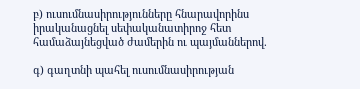բ) ուսումնասիրությունները հնարավորինս իրականացնել սեփականատիրոջ հետ համաձայնեցված ժամերին ու պայմաններով.

գ) գաղտնի պահել ուսումնասիրության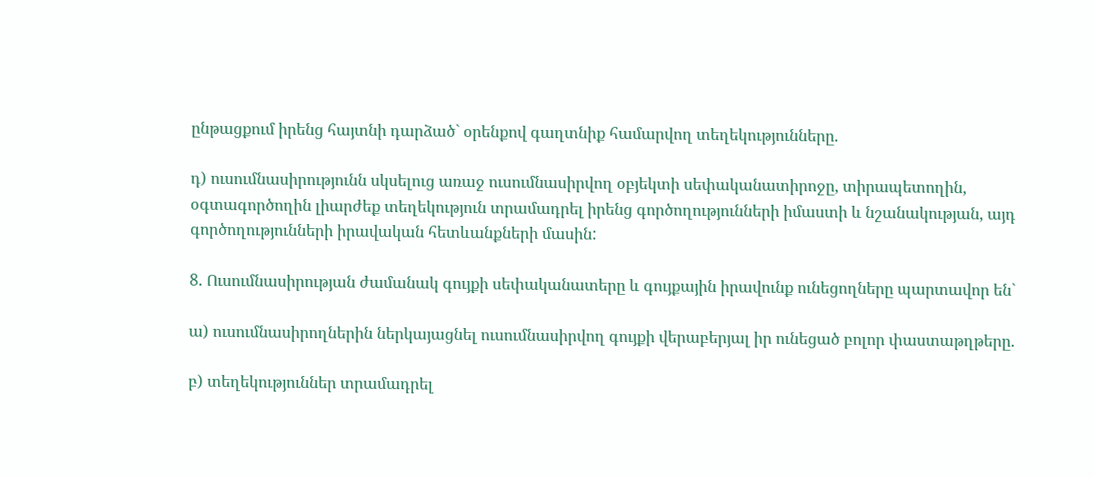ընթացքում իրենց հայտնի դարձած` օրենքով գաղտնիք համարվող տեղեկությունները.

դ) ուսումնասիրությունն սկսելուց առաջ ուսումնասիրվող օբյեկտի սեփականատիրոջը, տիրապետողին, օգտագործողին լիարժեք տեղեկություն տրամադրել իրենց գործողությունների իմաստի և նշանակության, այդ գործողությունների իրավական հետևանքների մասին:

8. Ուսումնասիրության ժամանակ գույքի սեփականատերը և գույքային իրավունք ունեցողները պարտավոր են`

ա) ուսումնասիրողներին ներկայացնել ուսումնասիրվող գույքի վերաբերյալ իր ունեցած բոլոր փաստաթղթերը.

բ) տեղեկություններ տրամադրել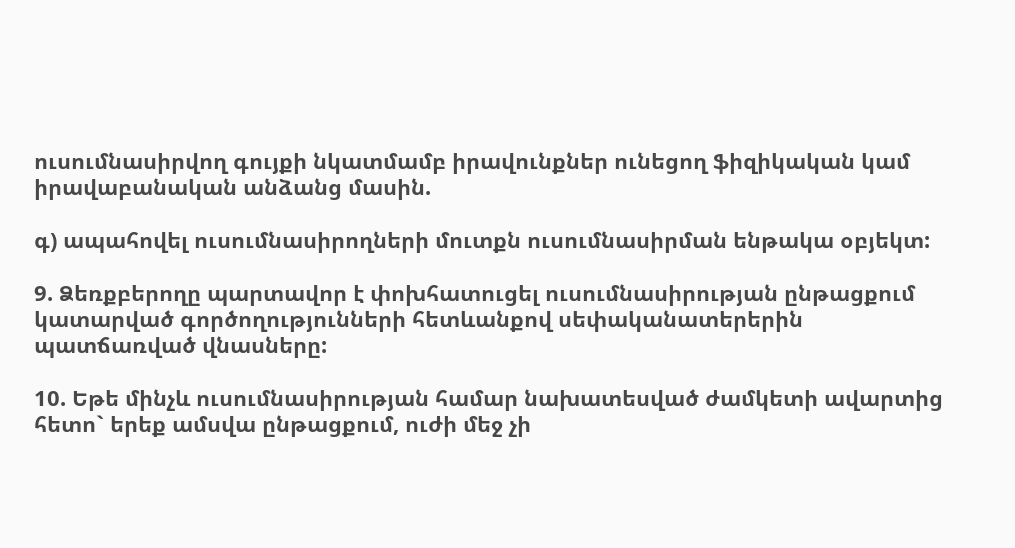ուսումնասիրվող գույքի նկատմամբ իրավունքներ ունեցող ֆիզիկական կամ իրավաբանական անձանց մասին.

գ) ապահովել ուսումնասիրողների մուտքն ուսումնասիրման ենթակա օբյեկտ:

9. Ձեռքբերողը պարտավոր է փոխհատուցել ուսումնասիրության ընթացքում կատարված գործողությունների հետևանքով սեփականատերերին պատճառված վնասները:

10. Եթե մինչև ուսումնասիրության համար նախատեսված ժամկետի ավարտից հետո` երեք ամսվա ընթացքում, ուժի մեջ չի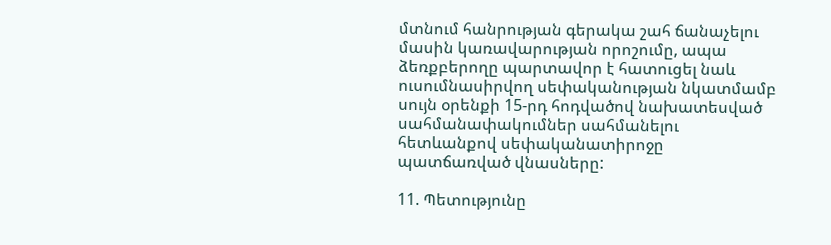մտնում հանրության գերակա շահ ճանաչելու մասին կառավարության որոշումը, ապա ձեռքբերողը պարտավոր է հատուցել նաև ուսումնասիրվող սեփականության նկատմամբ սույն օրենքի 15-րդ հոդվածով նախատեսված սահմանափակումներ սահմանելու հետևանքով սեփականատիրոջը պատճառված վնասները:

11. Պետությունը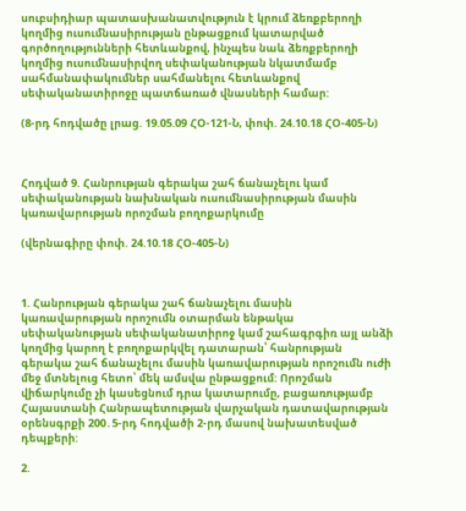սուբսիդիար պատասխանատվություն է կրում ձեռքբերողի կողմից ուսումնասիրության ընթացքում կատարված գործողությունների հետևանքով, ինչպես նաև ձեռքբերողի կողմից ուսումնասիրվող սեփականության նկատմամբ սահմանափակումներ սահմանելու հետևանքով սեփականատիրոջը պատճառած վնասների համար:

(8-րդ հոդվածը լրաց. 19.05.09 ՀՕ-121-Ն, փոփ. 24.10.18 ՀՕ-405-Ն)



Հոդված 9. Հանրության գերակա շահ ճանաչելու կամ սեփականության նախնական ուսումնասիրության մասին կառավարության որոշման բողոքարկումը

(վերնագիրը փոփ. 24.10.18 ՀՕ-405-Ն)



1. Հանրության գերակա շահ ճանաչելու մասին կառավարության որոշումն օտարման ենթակա սեփականության սեփականատիրոջ կամ շահագրգիռ այլ անձի կողմից կարող է բողոքարկվել դատարան՝ հանրության գերակա շահ ճանաչելու մասին կառավարության որոշումն ուժի մեջ մտնելուց հետո՝ մեկ ամսվա ընթացքում: Որոշման վիճարկումը չի կասեցնում դրա կատարումը, բացառությամբ Հայաստանի Հանրապետության վարչական դատավարության օրենսգրքի 200․5-րդ հոդվածի 2-րդ մասով նախատեսված դեպքերի:

2.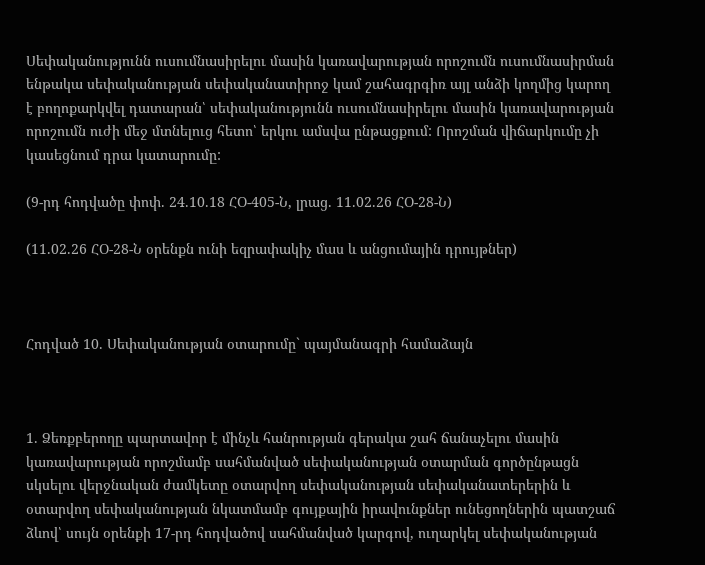Սեփականությունն ուսումնասիրելու մասին կառավարության որոշումն ուսումնասիրման ենթակա սեփականության սեփականատիրոջ կամ շահագրգիռ այլ անձի կողմից կարող է բողոքարկվել դատարան՝ սեփականությունն ուսումնասիրելու մասին կառավարության որոշումն ուժի մեջ մտնելուց հետո՝ երկու ամսվա ընթացքում: Որոշման վիճարկումը չի կասեցնում դրա կատարումը:

(9-րդ հոդվածը փոփ. 24.10.18 ՀՕ-405-Ն, լրաց. 11.02.26 ՀՕ-28-Ն)

(11.02.26 ՀՕ-28-Ն օրենքն ունի եզրափակիչ մաս և անցումային դրույթներ)



Հոդված 10. Սեփականության օտարումը` պայմանագրի համաձայն



1. Ձեռքբերողը պարտավոր է մինչև հանրության գերակա շահ ճանաչելու մասին կառավարության որոշմամբ սահմանված սեփականության օտարման գործընթացն սկսելու վերջնական ժամկետը օտարվող սեփականության սեփականատերերին և օտարվող սեփականության նկատմամբ գույքային իրավունքներ ունեցողներին պատշաճ ձևով՝ սույն օրենքի 17-րդ հոդվածով սահմանված կարգով, ուղարկել սեփականության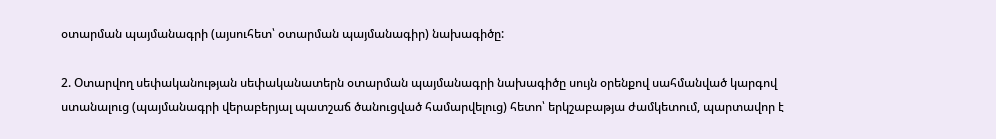օտարման պայմանագրի (այսուհետ՝ օտարման պայմանագիր) նախագիծը:

2. Օտարվող սեփականության սեփականատերն օտարման պայմանագրի նախագիծը սույն օրենքով սահմանված կարգով ստանալուց (պայմանագրի վերաբերյալ պատշաճ ծանուցված համարվելուց) հետո՝ երկշաբաթյա ժամկետում, պարտավոր է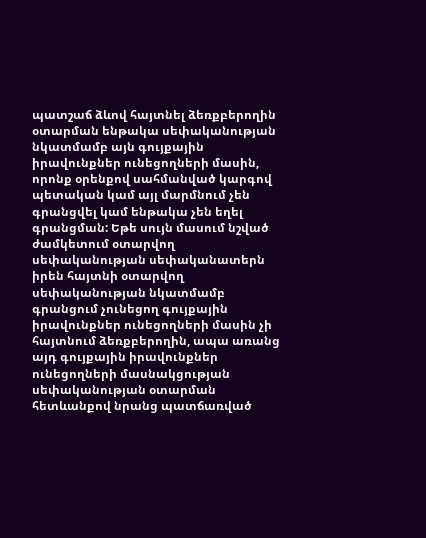պատշաճ ձևով հայտնել ձեռքբերողին օտարման ենթակա սեփականության նկատմամբ այն գույքային իրավունքներ ունեցողների մասին, որոնք օրենքով սահմանված կարգով պետական կամ այլ մարմնում չեն գրանցվել կամ ենթակա չեն եղել գրանցման: Եթե սույն մասում նշված ժամկետում օտարվող սեփականության սեփականատերն իրեն հայտնի օտարվող սեփականության նկատմամբ գրանցում չունեցող գույքային իրավունքներ ունեցողների մասին չի հայտնում ձեռքբերողին, ապա առանց այդ գույքային իրավունքներ ունեցողների մասնակցության սեփականության օտարման հետևանքով նրանց պատճառված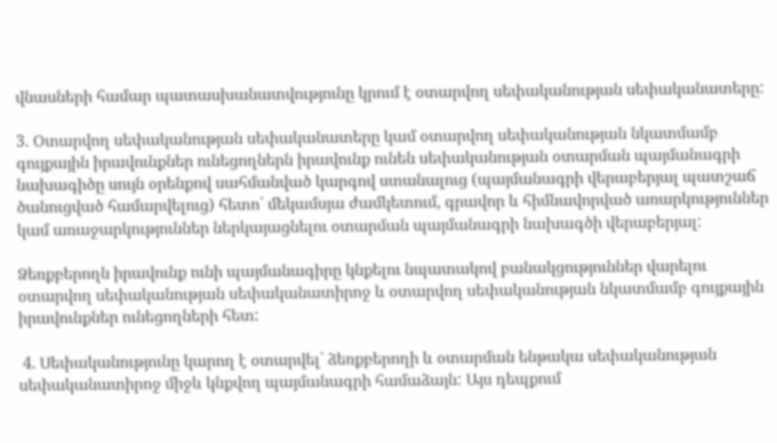վնասների համար պատասխանատվությունը կրում է օտարվող սեփականության սեփականատերը:

3. Օտարվող սեփականության սեփականատերը կամ օտարվող սեփականության նկատմամբ գույքային իրավունքներ ունեցողներն իրավունք ունեն սեփականության օտարման պայմանագրի նախագիծը սույն օրենքով սահմանված կարգով ստանալուց (պայմանագրի վերաբերյալ պատշաճ ծանուցված համարվելուց) հետո՝ մեկամսյա ժամկետում, գրավոր և հիմնավորված առարկություններ կամ առաջարկություններ ներկայացնելու օտարման պայմանագրի նախագծի վերաբերյալ:

Ձեռքբերողն իրավունք ունի պայմանագիրը կնքելու նպատակով բանակցություններ վարելու օտարվող սեփականության սեփականատիրոջ և օտարվող սեփականության նկատմամբ գույքային իրավունքներ ունեցողների հետ:

 4. Սեփականությունը կարող է օտարվել` ձեռքբերողի և օտարման ենթակա սեփականության սեփականատիրոջ միջև կնքվող պայմանագրի համաձայն: Այս դեպքում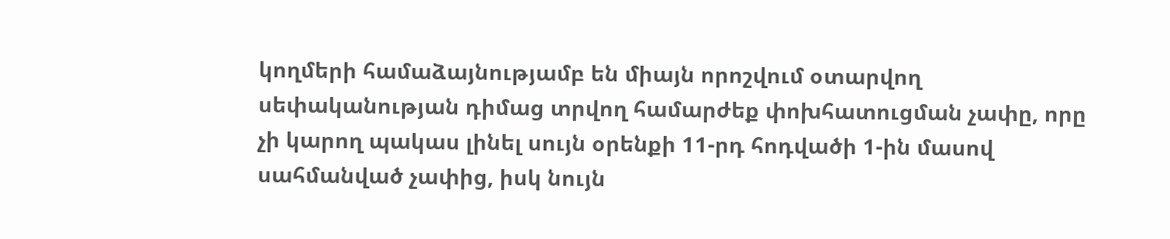կողմերի համաձայնությամբ են միայն որոշվում օտարվող սեփականության դիմաց տրվող համարժեք փոխհատուցման չափը, որը չի կարող պակաս լինել սույն օրենքի 11-րդ հոդվածի 1-ին մասով սահմանված չափից, իսկ նույն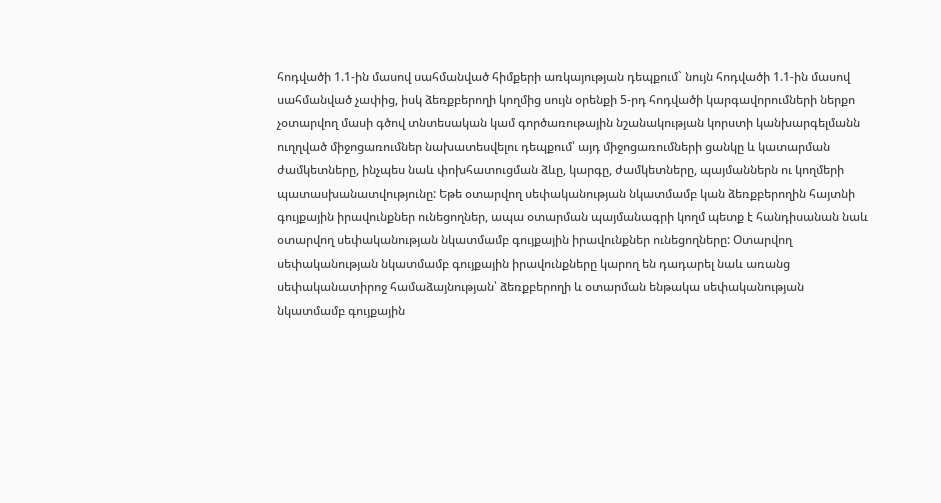հոդվածի 1.1-ին մասով սահմանված հիմքերի առկայության դեպքում` նույն հոդվածի 1.1-ին մասով սահմանված չափից, իսկ ձեռքբերողի կողմից սույն օրենքի 5-րդ հոդվածի կարգավորումների ներքո չօտարվող մասի գծով տնտեսական կամ գործառութային նշանակության կորստի կանխարգելմանն ուղղված միջոցառումներ նախատեսվելու դեպքում՝ այդ միջոցառումների ցանկը և կատարման ժամկետները, ինչպես նաև փոխհատուցման ձևը, կարգը, ժամկետները, պայմաններն ու կողմերի պատասխանատվությունը: Եթե օտարվող սեփականության նկատմամբ կան ձեռքբերողին հայտնի գույքային իրավունքներ ունեցողներ, ապա օտարման պայմանագրի կողմ պետք է հանդիսանան նաև օտարվող սեփականության նկատմամբ գույքային իրավունքներ ունեցողները: Օտարվող սեփականության նկատմամբ գույքային իրավունքները կարող են դադարել նաև առանց սեփականատիրոջ համաձայնության՝ ձեռքբերողի և օտարման ենթակա սեփականության նկատմամբ գույքային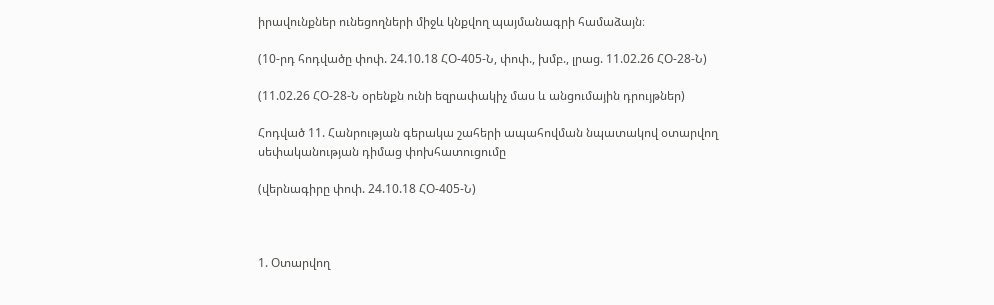իրավունքներ ունեցողների միջև կնքվող պայմանագրի համաձայն։

(10-րդ հոդվածը փոփ. 24.10.18 ՀՕ-405-Ն, փոփ., խմբ., լրաց. 11.02.26 ՀՕ-28-Ն)

(11.02.26 ՀՕ-28-Ն օրենքն ունի եզրափակիչ մաս և անցումային դրույթներ)

Հոդված 11. Հանրության գերակա շահերի ապահովման նպատակով օտարվող սեփականության դիմաց փոխհատուցումը

(վերնագիրը փոփ. 24.10.18 ՀՕ-405-Ն)



1. Օտարվող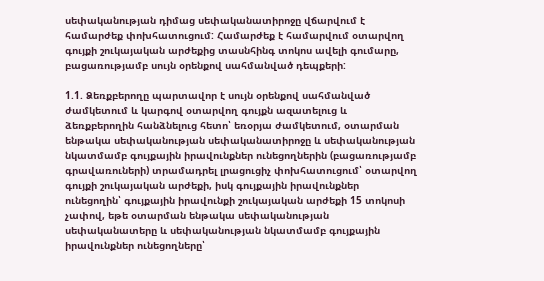սեփականության դիմաց սեփականատիրոջը վճարվում է համարժեք փոխհատուցում: Համարժեք է համարվում օտարվող գույքի շուկայական արժեքից տասնհինգ տոկոս ավելի գումարը, բացառությամբ սույն օրենքով սահմանված դեպքերի:

1.1. Ձեռքբերողը պարտավոր է սույն օրենքով սահմանված ժամկետում և կարգով օտարվող գույքն ազատելուց և ձեռքբերողին հանձնելուց հետո՝ եռօրյա ժամկետում, օտարման ենթակա սեփականության սեփականատիրոջը և սեփականության նկատմամբ գույքային իրավունքներ ունեցողներին (բացառությամբ գրավառուների) տրամադրել լրացուցիչ փոխհատուցում՝ օտարվող գույքի շուկայական արժեքի, իսկ գույքային իրավունքներ ունեցողին՝ գույքային իրավունքի շուկայական արժեքի 15 տոկոսի չափով, եթե օտարման ենթակա սեփականության սեփականատերը և սեփականության նկատմամբ գույքային իրավունքներ ունեցողները՝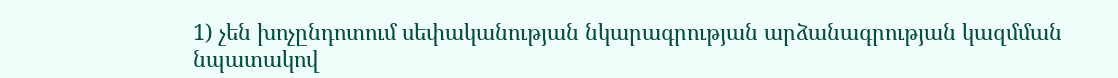1) չեն խոչընդոտում սեփականության նկարագրության արձանագրության կազմման նպատակով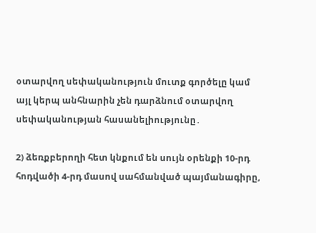օտարվող սեփականություն մուտք գործելը կամ այլ կերպ անհնարին չեն դարձնում օտարվող սեփականության հասանելիությունը․

2) ձեռքբերողի հետ կնքում են սույն օրենքի 10-րդ հոդվածի 4-րդ մասով սահմանված պայմանագիրը,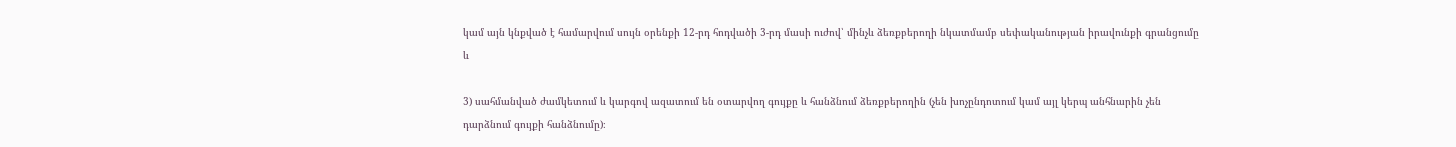կամ այն կնքված է համարվում սույն օրենքի 12-րդ հոդվածի 3-րդ մասի ուժով՝ մինչև ձեռքբերողի նկատմամբ սեփականության իրավունքի գրանցումը և

3) սահմանված ժամկետում և կարգով ազատում են օտարվող գույքը և հանձնում ձեռքբերողին (չեն խոչընդոտում կամ այլ կերպ անհնարին չեն դարձնում գույքի հանձնումը)։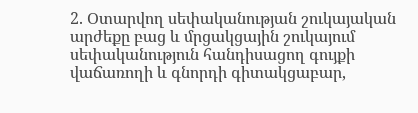2. Օտարվող սեփականության շուկայական արժեքը բաց և մրցակցային շուկայում սեփականություն հանդիսացող գույքի վաճառողի և գնորդի գիտակցաբար,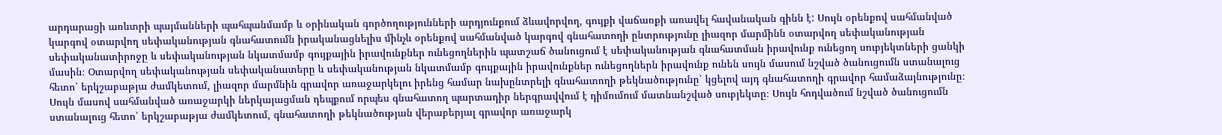արդարացի առևտրի պայմանների պահպանմամբ և օրինական գործողությունների արդյունքում ձևավորվող, գույքի վաճառքի առավել հավանական գինն է: Սույն օրենքով սահմանված կարգով օտարվող սեփականության գնահատումն իրականացնելիս մինչև օրենքով սահմանված կարգով գնահատողի ընտրությունը լիազոր մարմինն օտարվող սեփականության սեփականատիրոջը և սեփականության նկատմամբ գույքային իրավունքներ ունեցողներին պատշաճ ծանուցում է սեփականության գնահատման իրավունք ունեցող սուբյեկտների ցանկի մասին։ Օտարվող սեփականության սեփականատերը և սեփականության նկատմամբ գույքային իրավունքներ ունեցողներն իրավունք ունեն սույն մասում նշված ծանուցումն ստանալուց հետո՝ երկշաբաթյա ժամկետում, լիազոր մարմնին գրավոր առաջարկելու իրենց համար նախընտրելի գնահատողի թեկնածությունը՝ կցելով այդ գնահատողի գրավոր համաձայնությունը։ Սույն մասով սահմանված առաջարկի ներկայացման դեպքում որպես գնահատող պարտադիր ներգրավվում է դիմումում մատնանշված սուբյեկտը։ Սույն հոդվածում նշված ծանուցումն ստանալուց հետո՝ երկշաբաթյա ժամկետում, գնահատողի թեկնածության վերաբերյալ գրավոր առաջարկ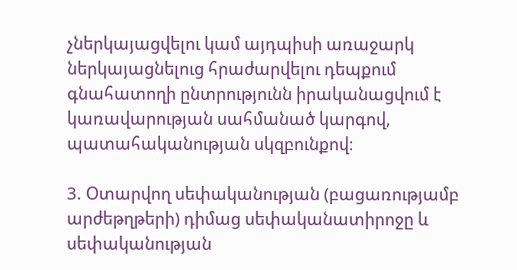չներկայացվելու կամ այդպիսի առաջարկ ներկայացնելուց հրաժարվելու դեպքում գնահատողի ընտրությունն իրականացվում է կառավարության սահմանած կարգով, պատահականության սկզբունքով։

3. Օտարվող սեփականության (բացառությամբ արժեթղթերի) դիմաց սեփականատիրոջը և սեփականության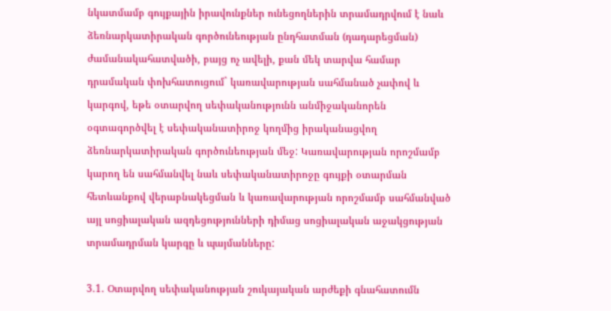նկատմամբ գույքային իրավունքներ ունեցողներին տրամադրվում է նաև ձեռնարկատիրական գործունեության ընդհատման (դադարեցման) ժամանակահատվածի, բայց ոչ ավելի, քան մեկ տարվա համար դրամական փոխհատուցում` կառավարության սահմանած չափով և կարգով, եթե օտարվող սեփականությունն անմիջականորեն օգտագործվել է սեփականատիրոջ կողմից իրականացվող ձեռնարկատիրական գործունեության մեջ: Կառավարության որոշմամբ կարող են սահմանվել նաև սեփականատիրոջը գույքի օտարման հետևանքով վերաբնակեցման և կառավարության որոշմամբ սահմանված այլ սոցիալական ազդեցությունների դիմաց սոցիալական աջակցության տրամադրման կարգը և պայմանները:

3.1. Օտարվող սեփականության շուկայական արժեքի գնահատումն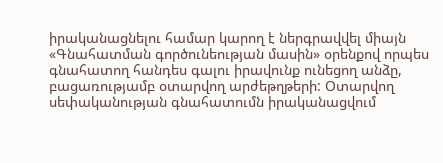իրականացնելու համար կարող է ներգրավվել միայն «Գնահատման գործունեության մասին» օրենքով որպես գնահատող հանդես գալու իրավունք ունեցող անձը, բացառությամբ օտարվող արժեթղթերի: Օտարվող սեփականության գնահատումն իրականացվում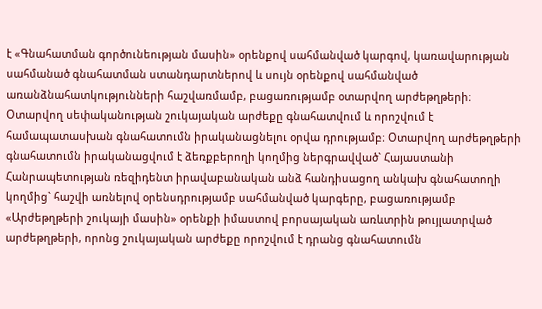է «Գնահատման գործունեության մասին» օրենքով սահմանված կարգով, կառավարության սահմանած գնահատման ստանդարտներով և սույն օրենքով սահմանված առանձնահատկությունների հաշվառմամբ, բացառությամբ օտարվող արժեթղթերի։ Օտարվող սեփականության շուկայական արժեքը գնահատվում և որոշվում է համապատասխան գնահատումն իրականացնելու օրվա դրությամբ։ Օտարվող արժեթղթերի գնահատումն իրականացվում է ձեռքբերողի կողմից ներգրավված` Հայաստանի Հանրապետության ռեզիդենտ իրավաբանական անձ հանդիսացող անկախ գնահատողի կողմից` հաշվի առնելով օրենսդրությամբ սահմանված կարգերը, բացառությամբ «Արժեթղթերի շուկայի մասին» օրենքի իմաստով բորսայական առևտրին թույլատրված արժեթղթերի, որոնց շուկայական արժեքը որոշվում է դրանց գնահատումն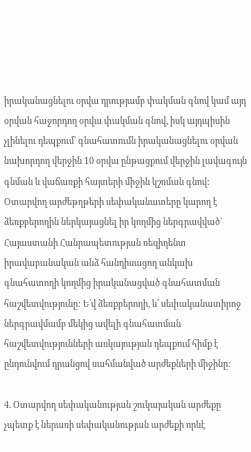իրականացնելու օրվա դրությամբ փակման գնով կամ այդ օրվան հաջորդող օրվա փակման գնով, իսկ այդպիսին չլինելու դեպքում՝ գնահատումն իրականացնելու օրվան նախորդող վերջին 10 օրվա ընթացքում վերջին լավագույն գնման և վաճառքի հայտերի միջին կշռման գնով: Օտարվող արժեթղթերի սեփականատերը կարող է ձեռքբերողին ներկայացնել իր կողմից ներգրավված` Հայաստանի Հանրապետության ռեզիդենտ իրավաբանական անձ հանդիսացող անկախ գնահատողի կողմից իրականացված գնահատման հաշվետվությունը: Ե՛վ ձեռքբերողի, և՛ սեփականատիրոջ ներգրավմամբ մեկից ավելի գնահատման հաշվետվությունների առկայության դեպքում հիմք է ընդունվում դրանցով սահմանված արժեքների միջինը:

4. Օտարվող սեփականության շուկայական արժեքը չպետք է ներառի սեփականության արժեքի որևէ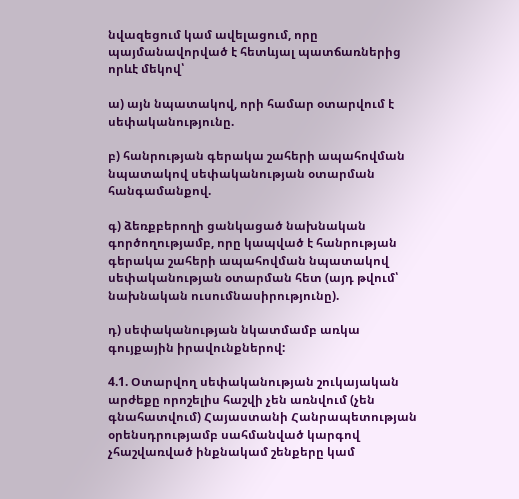նվազեցում կամ ավելացում, որը պայմանավորված է հետևյալ պատճառներից որևէ մեկով՝

ա) այն նպատակով, որի համար օտարվում է սեփականությունը.

բ) հանրության գերակա շահերի ապահովման նպատակով սեփականության օտարման հանգամանքով.

գ) ձեռքբերողի ցանկացած նախնական գործողությամբ, որը կապված է հանրության գերակա շահերի ապահովման նպատակով սեփականության օտարման հետ (այդ թվում՝ նախնական ուսումնասիրությունը).

դ) սեփականության նկատմամբ առկա գույքային իրավունքներով:

4.1. Օտարվող սեփականության շուկայական արժեքը որոշելիս հաշվի չեն առնվում (չեն գնահատվում) Հայաստանի Հանրապետության օրենսդրությամբ սահմանված կարգով չհաշվառված ինքնակամ շենքերը կամ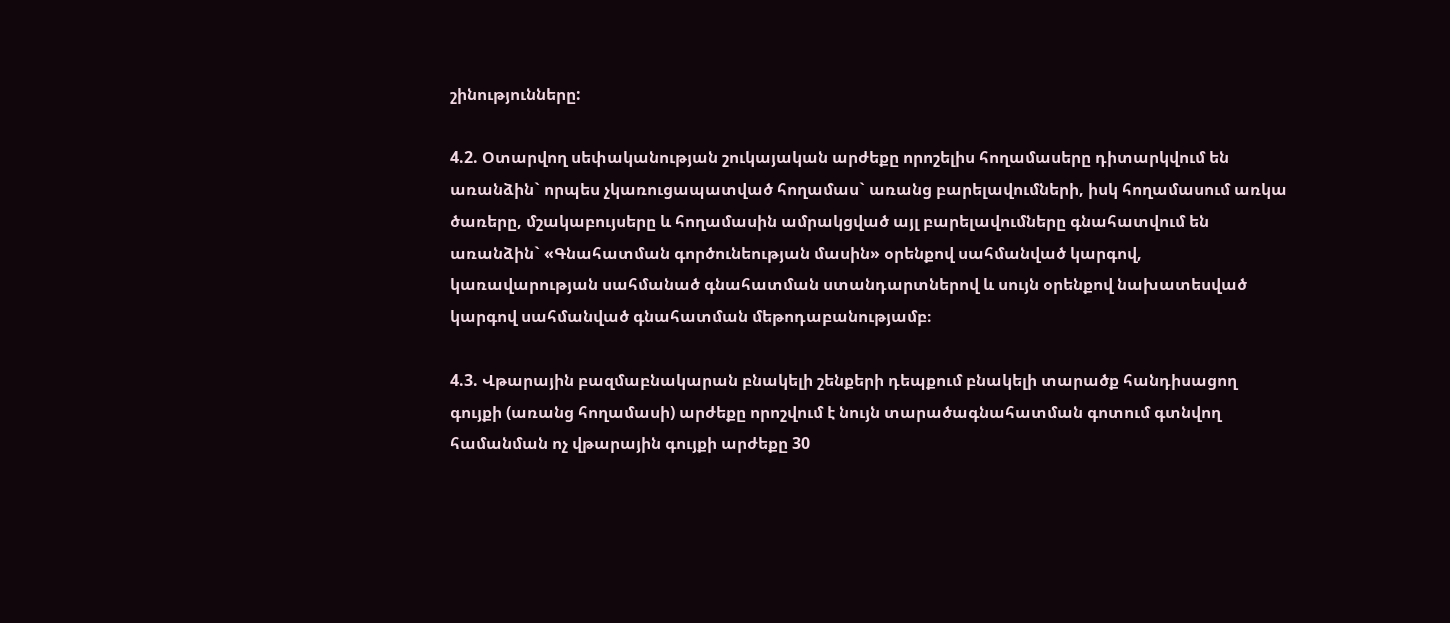շինությունները:

4.2. Օտարվող սեփականության շուկայական արժեքը որոշելիս հողամասերը դիտարկվում են առանձին` որպես չկառուցապատված հողամաս` առանց բարելավումների, իսկ հողամասում առկա ծառերը, մշակաբույսերը և հողամասին ամրակցված այլ բարելավումները գնահատվում են առանձին` «Գնահատման գործունեության մասին» օրենքով սահմանված կարգով, կառավարության սահմանած գնահատման ստանդարտներով և սույն օրենքով նախատեսված կարգով սահմանված գնահատման մեթոդաբանությամբ։

4.3. Վթարային բազմաբնակարան բնակելի շենքերի դեպքում բնակելի տարածք հանդիսացող գույքի (առանց հողամասի) արժեքը որոշվում է նույն տարածագնահատման գոտում գտնվող համանման ոչ վթարային գույքի արժեքը 30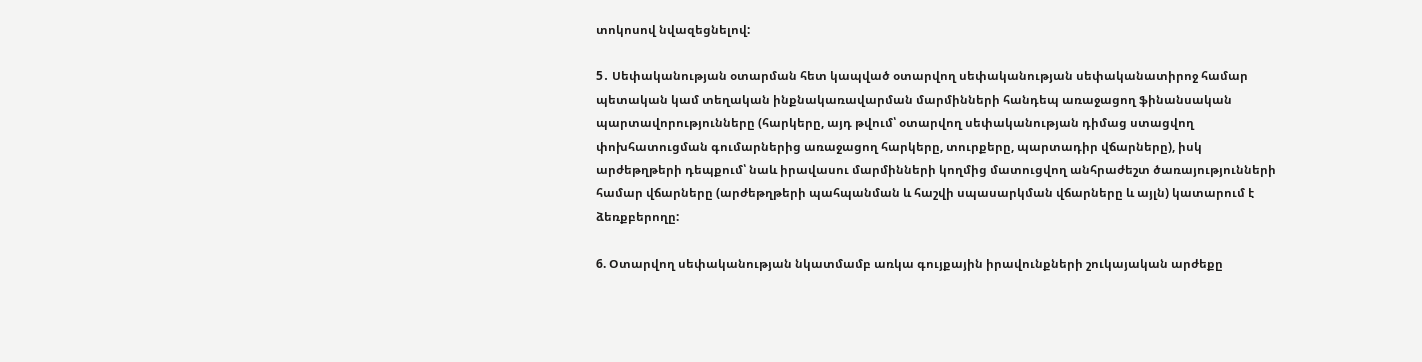տոկոսով նվազեցնելով:

5․ Սեփականության օտարման հետ կապված օտարվող սեփականության սեփականատիրոջ համար պետական կամ տեղական ինքնակառավարման մարմինների հանդեպ առաջացող ֆինանսական պարտավորությունները (հարկերը, այդ թվում՝ օտարվող սեփականության դիմաց ստացվող փոխհատուցման գումարներից առաջացող հարկերը, տուրքերը, պարտադիր վճարները), իսկ արժեթղթերի դեպքում՝ նաև իրավասու մարմինների կողմից մատուցվող անհրաժեշտ ծառայությունների համար վճարները (արժեթղթերի պահպանման և հաշվի սպասարկման վճարները և այլն) կատարում է ձեռքբերողը:

6. Օտարվող սեփականության նկատմամբ առկա գույքային իրավունքների շուկայական արժեքը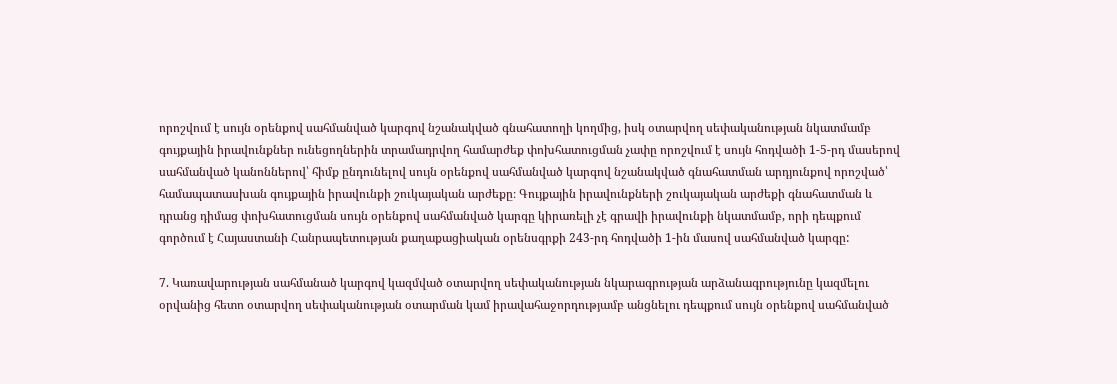որոշվում է սույն օրենքով սահմանված կարգով նշանակված գնահատողի կողմից, իսկ օտարվող սեփականության նկատմամբ գույքային իրավունքներ ունեցողներին տրամադրվող համարժեք փոխհատուցման չափը որոշվում է սույն հոդվածի 1-5-րդ մասերով սահմանված կանոններով՝ հիմք ընդունելով սույն օրենքով սահմանված կարգով նշանակված գնահատման արդյունքով որոշված՝ համապատասխան գույքային իրավունքի շուկայական արժեքը։ Գույքային իրավունքների շուկայական արժեքի գնահատման և դրանց դիմաց փոխհատուցման սույն օրենքով սահմանված կարգը կիրառելի չէ գրավի իրավունքի նկատմամբ, որի դեպքում գործում է Հայաստանի Հանրապետության քաղաքացիական օրենսգրքի 243-րդ հոդվածի 1-ին մասով սահմանված կարգը:

7. Կառավարության սահմանած կարգով կազմված օտարվող սեփականության նկարագրության արձանագրությունը կազմելու օրվանից հետո օտարվող սեփականության օտարման կամ իրավահաջորդությամբ անցնելու դեպքում սույն օրենքով սահմանված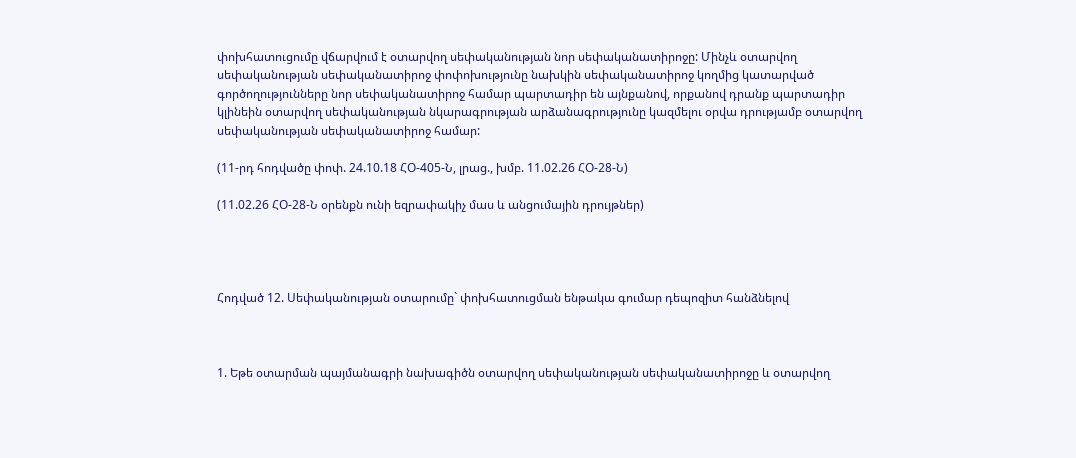փոխհատուցումը վճարվում է օտարվող սեփականության նոր սեփականատիրոջը: Մինչև օտարվող սեփականության սեփականատիրոջ փոփոխությունը նախկին սեփականատիրոջ կողմից կատարված գործողությունները նոր սեփականատիրոջ համար պարտադիր են այնքանով, որքանով դրանք պարտադիր կլինեին օտարվող սեփականության նկարագրության արձանագրությունը կազմելու օրվա դրությամբ օտարվող սեփականության սեփականատիրոջ համար:

(11-րդ հոդվածը փոփ. 24.10.18 ՀՕ-405-Ն, լրաց., խմբ. 11.02.26 ՀՕ-28-Ն)

(11.02.26 ՀՕ-28-Ն օրենքն ունի եզրափակիչ մաս և անցումային դրույթներ)




Հոդված 12. Սեփականության օտարումը` փոխհատուցման ենթակա գումար դեպոզիտ հանձնելով



1. Եթե օտարման պայմանագրի նախագիծն օտարվող սեփականության սեփականատիրոջը և օտարվող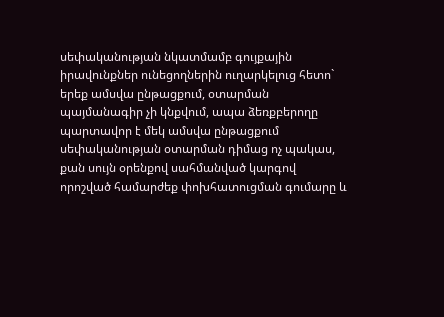սեփականության նկատմամբ գույքային իրավունքներ ունեցողներին ուղարկելուց հետո` երեք ամսվա ընթացքում, օտարման պայմանագիր չի կնքվում, ապա ձեռքբերողը պարտավոր է մեկ ամսվա ընթացքում սեփականության օտարման դիմաց ոչ պակաս, քան սույն օրենքով սահմանված կարգով որոշված համարժեք փոխհատուցման գումարը և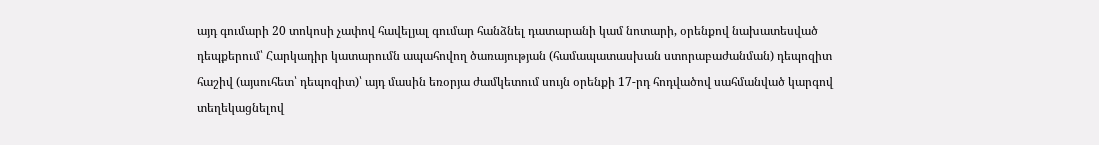այդ գումարի 20 տոկոսի չափով հավելյալ գումար հանձնել դատարանի կամ նոտարի, օրենքով նախատեսված դեպքերում՝ Հարկադիր կատարումն ապահովող ծառայության (համապատասխան ստորաբաժանման) դեպոզիտ հաշիվ (այսուհետ՝ դեպոզիտ)՝ այդ մասին եռօրյա ժամկետում սույն օրենքի 17-րդ հոդվածով սահմանված կարգով տեղեկացնելով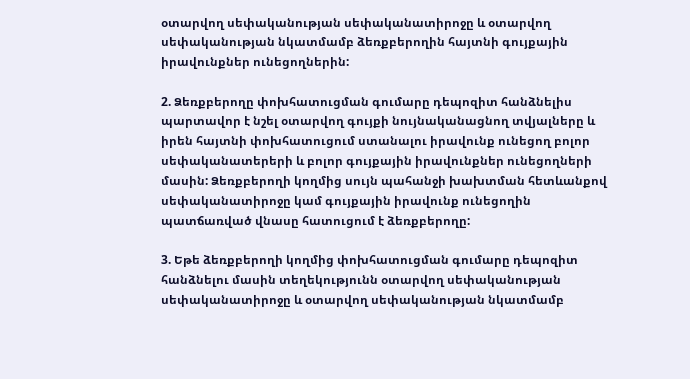օտարվող սեփականության սեփականատիրոջը և օտարվող սեփականության նկատմամբ ձեռքբերողին հայտնի գույքային իրավունքներ ունեցողներին:

2. Ձեռքբերողը փոխհատուցման գումարը դեպոզիտ հանձնելիս պարտավոր է նշել օտարվող գույքի նույնականացնող տվյալները և իրեն հայտնի փոխհատուցում ստանալու իրավունք ունեցող բոլոր սեփականատերերի և բոլոր գույքային իրավունքներ ունեցողների մասին: Ձեռքբերողի կողմից սույն պահանջի խախտման հետևանքով սեփականատիրոջը կամ գույքային իրավունք ունեցողին պատճառված վնասը հատուցում է ձեռքբերողը:

3. Եթե ձեռքբերողի կողմից փոխհատուցման գումարը դեպոզիտ հանձնելու մասին տեղեկությունն օտարվող սեփականության սեփականատիրոջը և օտարվող սեփականության նկատմամբ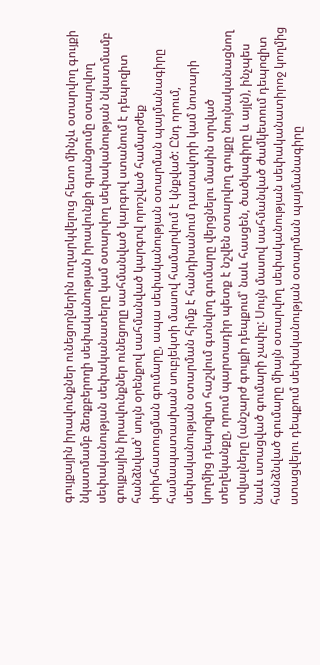գույքային իրավունքներ ունեցողներին ուղարկվելուց հետո մինչև օտարվող գույքի նկատմամբ ձեռքբերողի սեփականության իրավունքի գրանցումը օտարվող սեփականության սեփականատերը կամ օտարվող սեփականության նկատմամբ գույքային իրավունքներ ունեցողը սահմանված կարգով ստանում է դեպոզիտ հանձնված՝ սույն օրենքով սահմանված կարգով որոշված համարժեք փոխհատուցման գումարը, ապա սեփականության օտարման պայմանագիրը համապատասխան սուբյեկտի մասով համարվում է կնքված: Ընդ որում, սեփականության օտարման հիմք է հանդիսանում դատավորի կամ նոտարի կողմից դեպոզիտ հաշվում գտնվող գումարը վերցնելու մասին տրված տեղեկանքը, որում պարտադիր պետք է նշվեն օտարվող գույքը նույնականացնող տվյալները (անշարժ գույքի դեպքում՝ նաև հասցեն, ծածկագիրը և այլն), ինչպես նաև ստացված գումարի չափը: Սույն մասով սահմանված ժամկետում դեպոզիտ հանձնված գումարը միայն օտարվող սեփականության սեփականատիրոջ կողմից ստացվելու դեպքում սեփականության օտարման պայմանագիրը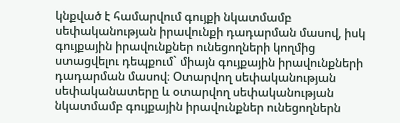կնքված է համարվում գույքի նկատմամբ սեփականության իրավունքի դադարման մասով, իսկ գույքային իրավունքներ ունեցողների կողմից ստացվելու դեպքում` միայն գույքային իրավունքների դադարման մասով։ Օտարվող սեփականության սեփականատերը և օտարվող սեփականության նկատմամբ գույքային իրավունքներ ունեցողներն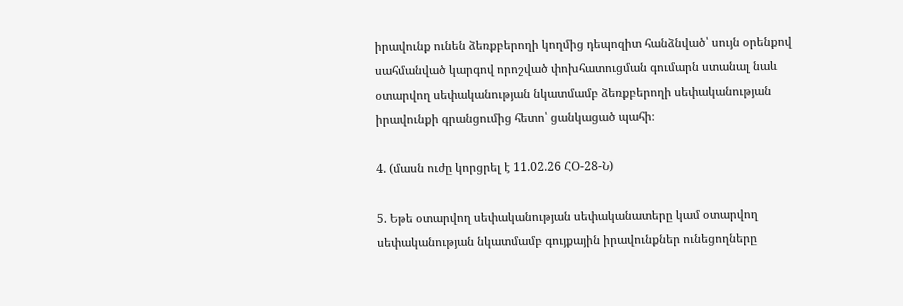իրավունք ունեն ձեռքբերողի կողմից դեպոզիտ հանձնված՝ սույն օրենքով սահմանված կարգով որոշված փոխհատուցման գումարն ստանալ նաև օտարվող սեփականության նկատմամբ ձեռքբերողի սեփականության իրավունքի գրանցումից հետո՝ ցանկացած պահի։

4. (մասն ուժը կորցրել է 11.02.26 ՀՕ-28-Ն)

5. Եթե օտարվող սեփականության սեփականատերը կամ օտարվող սեփականության նկատմամբ գույքային իրավունքներ ունեցողները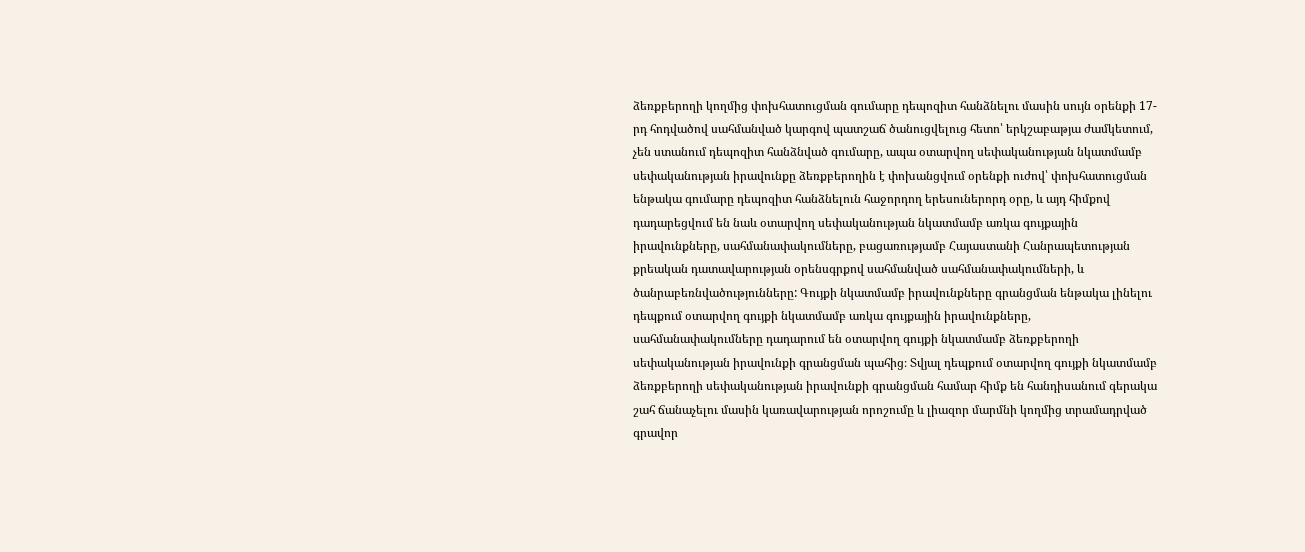ձեռքբերողի կողմից փոխհատուցման գումարը դեպոզիտ հանձնելու մասին սույն օրենքի 17-րդ հոդվածով սահմանված կարգով պատշաճ ծանուցվելուց հետո՝ երկշաբաթյա ժամկետում, չեն ստանում դեպոզիտ հանձնված գումարը, ապա օտարվող սեփականության նկատմամբ սեփականության իրավունքը ձեռքբերողին է փոխանցվում օրենքի ուժով՝ փոխհատուցման ենթակա գումարը դեպոզիտ հանձնելուն հաջորդող երեսուներորդ օրը, և այդ հիմքով դադարեցվում են նաև օտարվող սեփականության նկատմամբ առկա գույքային իրավունքները, սահմանափակումները, բացառությամբ Հայաստանի Հանրապետության քրեական դատավարության օրենսգրքով սահմանված սահմանափակումների, և ծանրաբեռնվածությունները: Գույքի նկատմամբ իրավունքները գրանցման ենթակա լինելու դեպքում օտարվող գույքի նկատմամբ առկա գույքային իրավունքները, սահմանափակումները դադարում են օտարվող գույքի նկատմամբ ձեռքբերողի սեփականության իրավունքի գրանցման պահից։ Տվյալ դեպքում օտարվող գույքի նկատմամբ ձեռքբերողի սեփականության իրավունքի գրանցման համար հիմք են հանդիսանում գերակա շահ ճանաչելու մասին կառավարության որոշումը և լիազոր մարմնի կողմից տրամադրված գրավոր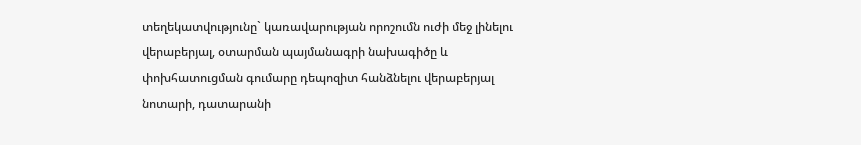տեղեկատվությունը` կառավարության որոշումն ուժի մեջ լինելու վերաբերյալ, օտարման պայմանագրի նախագիծը և փոխհատուցման գումարը դեպոզիտ հանձնելու վերաբերյալ նոտարի, դատարանի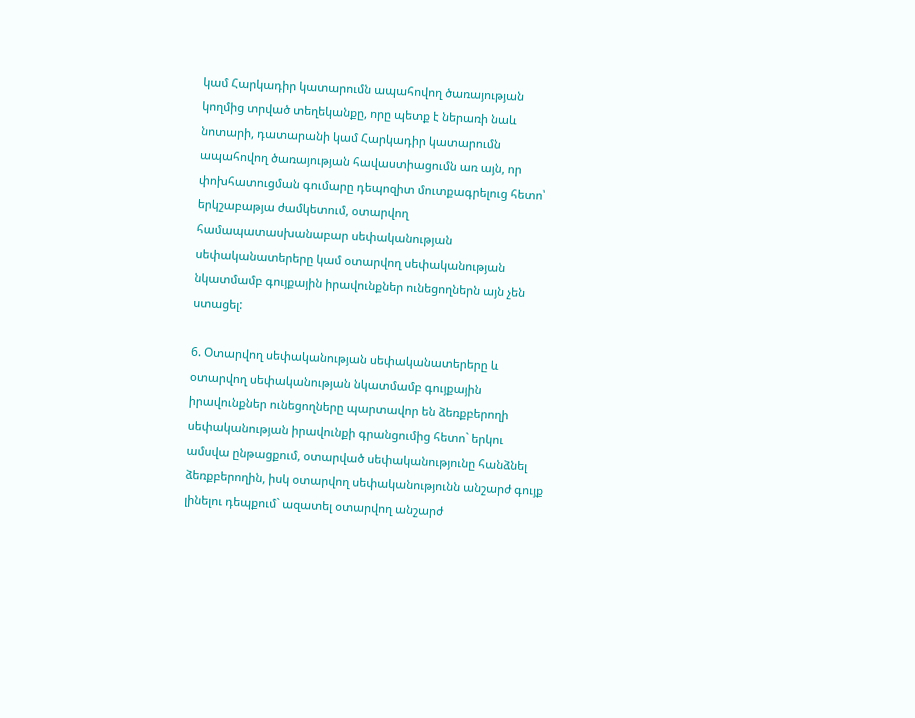կամ Հարկադիր կատարումն ապահովող ծառայության կողմից տրված տեղեկանքը, որը պետք է ներառի նաև նոտարի, դատարանի կամ Հարկադիր կատարումն ապահովող ծառայության հավաստիացումն առ այն, որ փոխհատուցման գումարը դեպոզիտ մուտքագրելուց հետո՝ երկշաբաթյա ժամկետում, օտարվող համապատասխանաբար սեփականության սեփականատերերը կամ օտարվող սեփականության նկատմամբ գույքային իրավունքներ ունեցողներն այն չեն ստացել:

6. Օտարվող սեփականության սեփականատերերը և օտարվող սեփականության նկատմամբ գույքային իրավունքներ ունեցողները պարտավոր են ձեռքբերողի սեփականության իրավունքի գրանցումից հետո` երկու ամսվա ընթացքում, օտարված սեփականությունը հանձնել ձեռքբերողին, իսկ օտարվող սեփականությունն անշարժ գույք լինելու դեպքում` ազատել օտարվող անշարժ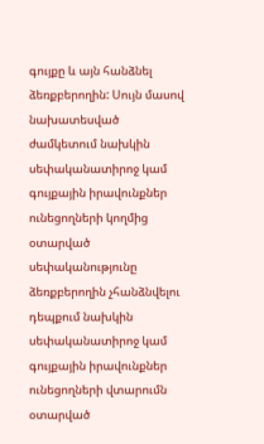գույքը և այն հանձնել ձեռքբերողին: Սույն մասով նախատեսված ժամկետում նախկին սեփականատիրոջ կամ գույքային իրավունքներ ունեցողների կողմից օտարված սեփականությունը ձեռքբերողին չհանձնվելու դեպքում նախկին սեփականատիրոջ կամ գույքային իրավունքներ ունեցողների վտարումն օտարված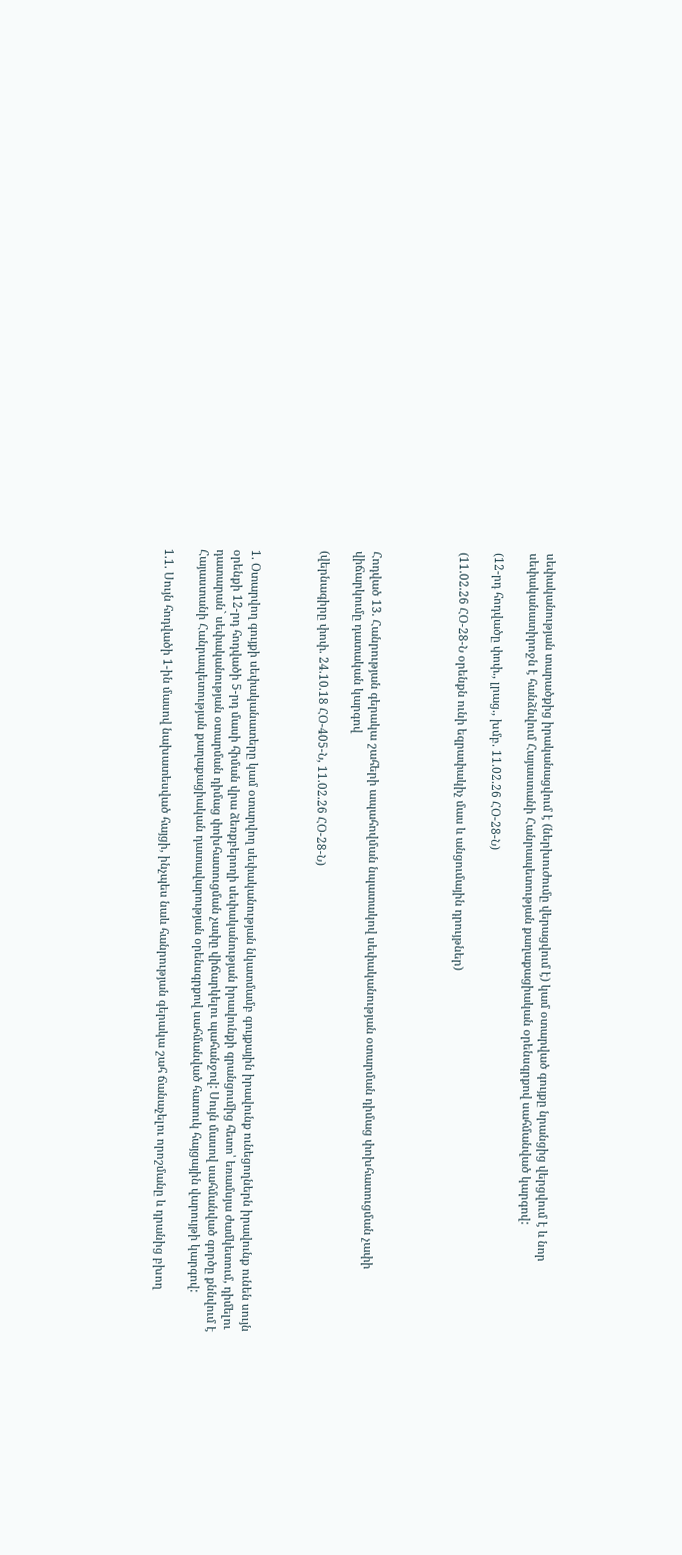սեփականության տարածքից իրականացվում է (ներխուժումը վերացվում է) կամ օտարված գույքը նրանցից վերցվում է և նոր սեփականատիրոջն է հանձնվում Հայաստանի Հանրապետության քաղաքացիական օրենսգրքով սահմանված կարգով:

(12-րդ հոդվածը փոփ., լրաց., խմբ. 11.02.26 ՀՕ-28-Ն)

(11.02.26 ՀՕ-28-Ն օրենքն ունի եզրափակիչ մաս և անցումային դրույթներ)




Հոդված 13. Հանրության գերակա շահերի ապահովման նպատակով սեփականության օտարման դիմաց փոխհատուցման չափի վիճարկումը դատական կարգով

(վերնագիրը փոփ. 24.10.18 ՀՕ-405-Ն, 11.02.26 ՀՕ-28-Ն)



1. Օտարվող գույքի սեփականատերը կամ օտարվող սեփականության նկատմամբ գույքային իրավունք ունեցողներն իրավունք ունեն սույն օրենքի 12-րդ հոդվածի 5-րդ մասի հիման վրա ձեռքբերողի սեփականության իրավունքի գրանցումից հետո՝ եռամսյա ժամկետում, դիմելու դատարան` սեփականության օտարման դիմաց փոխհատուցման չափը վիճարկելու պահանջով: Սույն մասով սահմանված գործը քննվում է Հայաստանի Հանրապետության քաղաքացիական դատավարության օրենսգրքով սահմանված հատուկ հայցային վարույթի կարգով:

1.1. Սույն հոդվածի 1-ին մասով նախատեսված հայցի, ինչպես նաև հանրության գերակա շահ ճանաչելու որոշմանը և դրանից բխող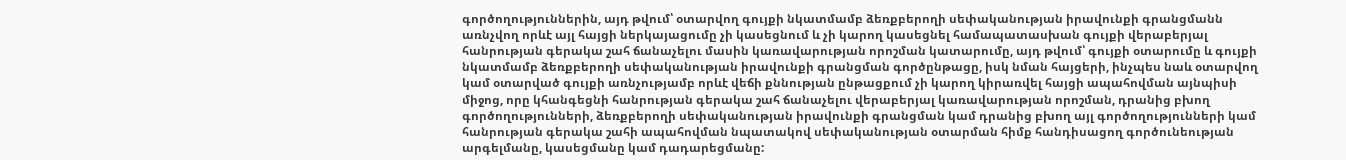գործողություններին, այդ թվում՝ օտարվող գույքի նկատմամբ ձեռքբերողի սեփականության իրավունքի գրանցմանն առնչվող որևէ այլ հայցի ներկայացումը չի կասեցնում և չի կարող կասեցնել համապատասխան գույքի վերաբերյալ հանրության գերակա շահ ճանաչելու մասին կառավարության որոշման կատարումը, այդ թվում՝ գույքի օտարումը և գույքի նկատմամբ ձեռքբերողի սեփականության իրավունքի գրանցման գործընթացը, իսկ նման հայցերի, ինչպես նաև օտարվող կամ օտարված գույքի առնչությամբ որևէ վեճի քննության ընթացքում չի կարող կիրառվել հայցի ապահովման այնպիսի միջոց, որը կհանգեցնի հանրության գերակա շահ ճանաչելու վերաբերյալ կառավարության որոշման, դրանից բխող գործողությունների, ձեռքբերողի սեփականության իրավունքի գրանցման կամ դրանից բխող այլ գործողությունների կամ հանրության գերակա շահի ապահովման նպատակով սեփականության օտարման հիմք հանդիսացող գործունեության արգելմանը, կասեցմանը կամ դադարեցմանը: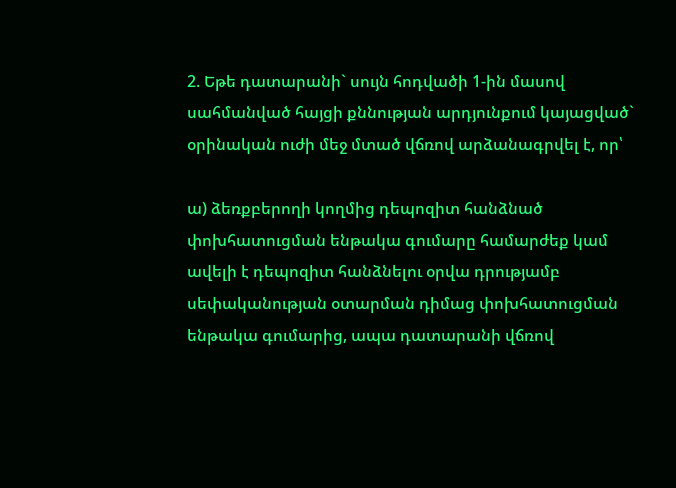2. Եթե դատարանի` սույն հոդվածի 1-ին մասով սահմանված հայցի քննության արդյունքում կայացված` օրինական ուժի մեջ մտած վճռով արձանագրվել է, որ՝

ա) ձեռքբերողի կողմից դեպոզիտ հանձնած փոխհատուցման ենթակա գումարը համարժեք կամ ավելի է դեպոզիտ հանձնելու օրվա դրությամբ սեփականության օտարման դիմաց փոխհատուցման ենթակա գումարից, ապա դատարանի վճռով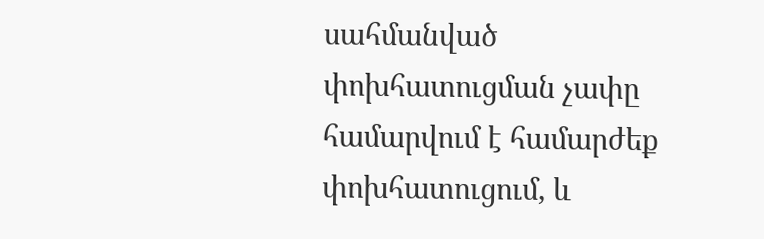սահմանված փոխհատուցման չափը համարվում է համարժեք փոխհատուցում, և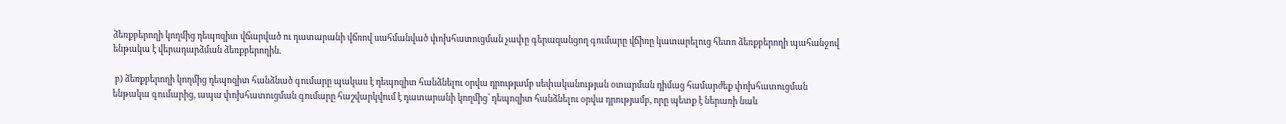ձեռքբերողի կողմից դեպոզիտ վճարված ու դատարանի վճռով սահմանված փոխհատուցման չափը գերազանցող գումարը վճիռը կատարելուց հետո ձեռքբերողի պահանջով ենթակա է վերադարձման ձեռքբերողին.

 բ) ձեռքբերողի կողմից դեպոզիտ հանձնած գումարը պակաս է դեպոզիտ հանձնելու օրվա դրությամբ սեփականության օտարման դիմաց համարժեք փոխհատուցման ենթակա գումարից, ապա փոխհատուցման գումարը հաշվարկվում է դատարանի կողմից՝ դեպոզիտ հանձնելու օրվա դրությամբ, որը պետք է ներառի նաև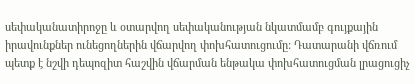սեփականատիրոջը և օտարվող սեփականության նկատմամբ գույքային իրավունքներ ունեցողներին վճարվող փոխհատուցումը: Դատարանի վճռում պետք է նշվի դեպոզիտ հաշվին վճարման ենթակա փոխհատուցման լրացուցիչ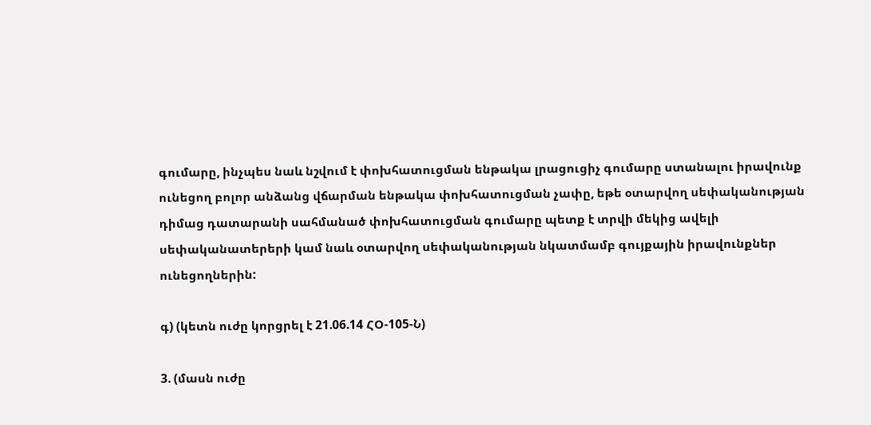գումարը, ինչպես նաև նշվում է փոխհատուցման ենթակա լրացուցիչ գումարը ստանալու իրավունք ունեցող բոլոր անձանց վճարման ենթակա փոխհատուցման չափը, եթե օտարվող սեփականության դիմաց դատարանի սահմանած փոխհատուցման գումարը պետք է տրվի մեկից ավելի սեփականատերերի կամ նաև օտարվող սեփականության նկատմամբ գույքային իրավունքներ ունեցողներին:

գ) (կետն ուժը կորցրել է 21.06.14 ՀՕ-105-Ն)

3. (մասն ուժը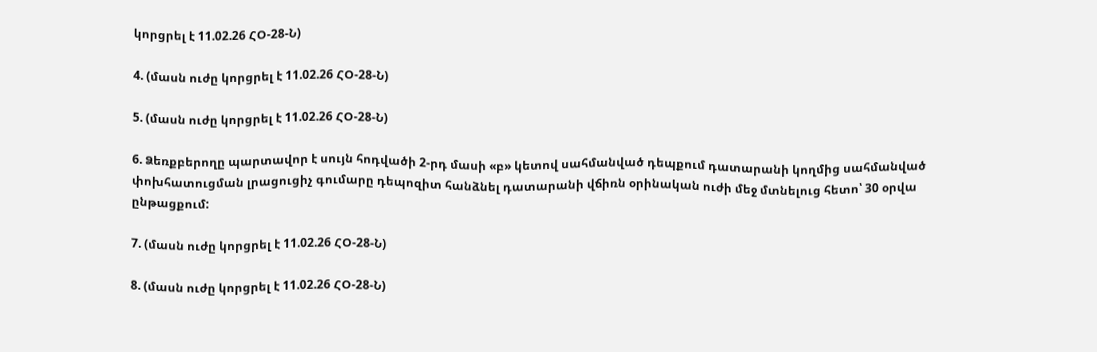կորցրել է 11.02.26 ՀՕ-28-Ն)

4. (մասն ուժը կորցրել է 11.02.26 ՀՕ-28-Ն)

5. (մասն ուժը կորցրել է 11.02.26 ՀՕ-28-Ն)

6. Ձեռքբերողը պարտավոր է սույն հոդվածի 2-րդ մասի «բ» կետով սահմանված դեպքում դատարանի կողմից սահմանված փոխհատուցման լրացուցիչ գումարը դեպոզիտ հանձնել դատարանի վճիռն օրինական ուժի մեջ մտնելուց հետո՝ 30 օրվա ընթացքում:

7. (մասն ուժը կորցրել է 11.02.26 ՀՕ-28-Ն)

8. (մասն ուժը կորցրել է 11.02.26 ՀՕ-28-Ն)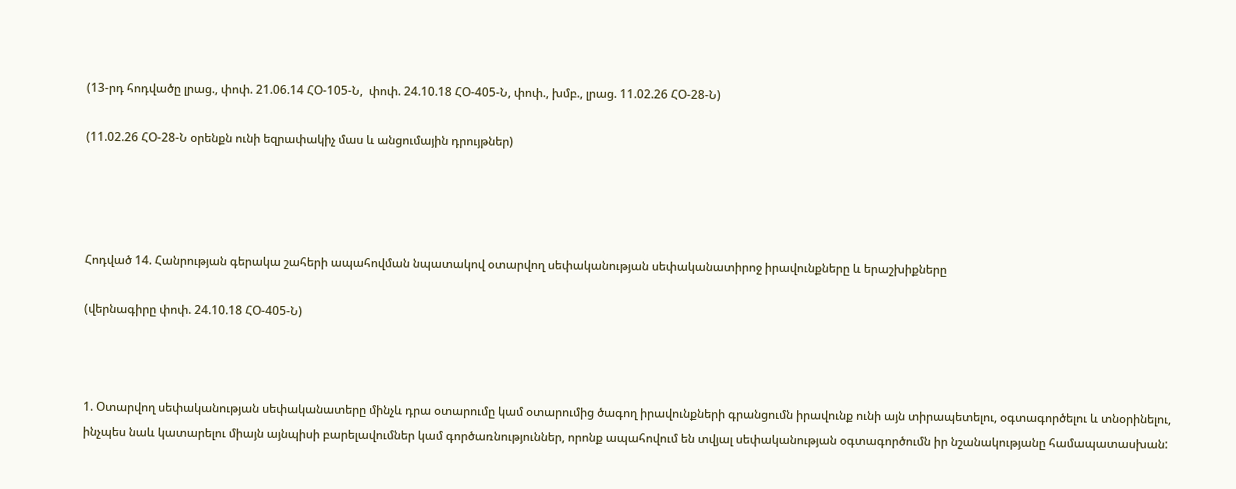(13-րդ հոդվածը լրաց., փոփ. 21.06.14 ՀՕ-105-Ն,  փոփ. 24.10.18 ՀՕ-405-Ն, փոփ., խմբ., լրաց. 11.02.26 ՀՕ-28-Ն)

(11.02.26 ՀՕ-28-Ն օրենքն ունի եզրափակիչ մաս և անցումային դրույթներ)




Հոդված 14. Հանրության գերակա շահերի ապահովման նպատակով օտարվող սեփականության սեփականատիրոջ իրավունքները և երաշխիքները

(վերնագիրը փոփ. 24.10.18 ՀՕ-405-Ն)



1. Օտարվող սեփականության սեփականատերը մինչև դրա օտարումը կամ օտարումից ծագող իրավունքների գրանցումն իրավունք ունի այն տիրապետելու, օգտագործելու և տնօրինելու, ինչպես նաև կատարելու միայն այնպիսի բարելավումներ կամ գործառնություններ, որոնք ապահովում են տվյալ սեփականության օգտագործումն իր նշանակությանը համապատասխան: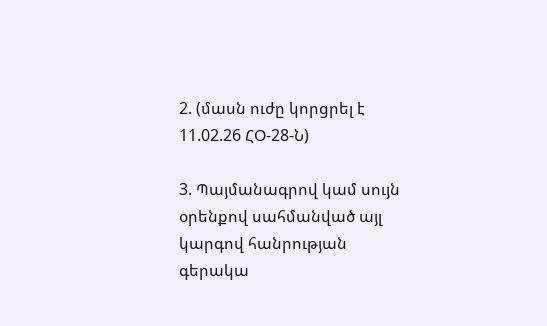2. (մասն ուժը կորցրել է 11.02.26 ՀՕ-28-Ն)

3. Պայմանագրով կամ սույն օրենքով սահմանված այլ կարգով հանրության գերակա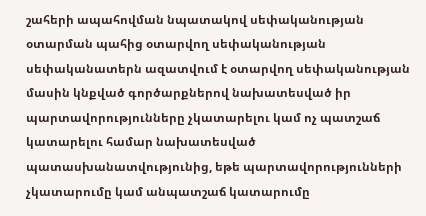շահերի ապահովման նպատակով սեփականության օտարման պահից օտարվող սեփականության սեփականատերն ազատվում է օտարվող սեփականության մասին կնքված գործարքներով նախատեսված իր պարտավորությունները չկատարելու կամ ոչ պատշաճ կատարելու համար նախատեսված պատասխանատվությունից, եթե պարտավորությունների չկատարումը կամ անպատշաճ կատարումը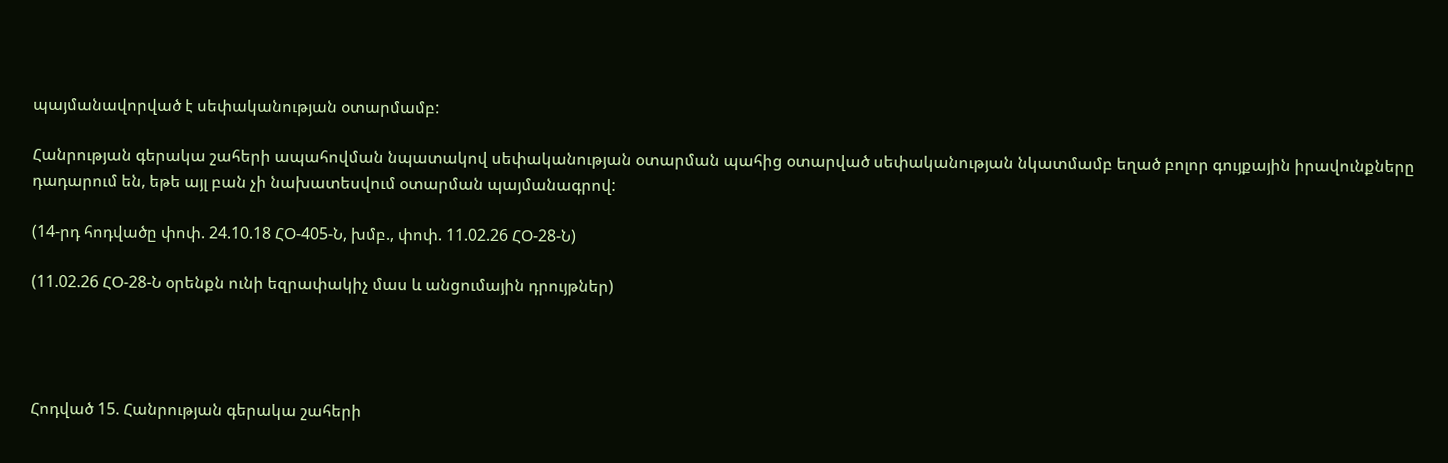պայմանավորված է սեփականության օտարմամբ:

Հանրության գերակա շահերի ապահովման նպատակով սեփականության օտարման պահից օտարված սեփականության նկատմամբ եղած բոլոր գույքային իրավունքները դադարում են, եթե այլ բան չի նախատեսվում օտարման պայմանագրով:

(14-րդ հոդվածը փոփ. 24.10.18 ՀՕ-405-Ն, խմբ., փոփ. 11.02.26 ՀՕ-28-Ն)

(11.02.26 ՀՕ-28-Ն օրենքն ունի եզրափակիչ մաս և անցումային դրույթներ)




Հոդված 15. Հանրության գերակա շահերի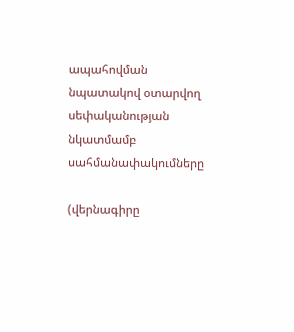ապահովման նպատակով օտարվող սեփականության նկատմամբ սահմանափակումները

(վերնագիրը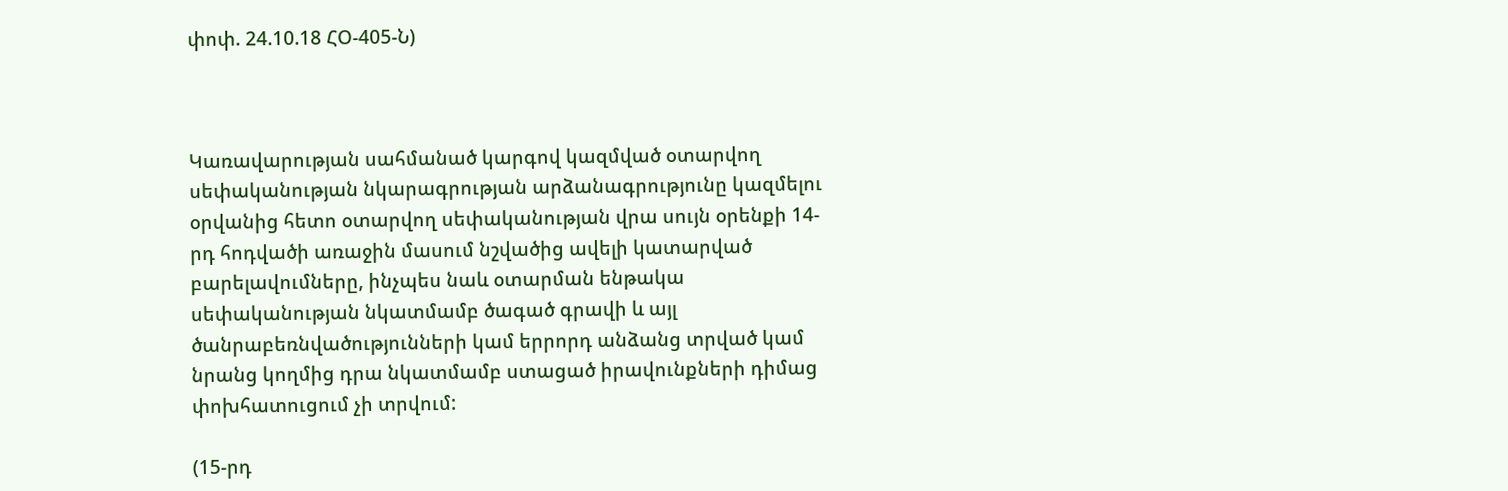փոփ. 24.10.18 ՀՕ-405-Ն)



Կառավարության սահմանած կարգով կազմված օտարվող սեփականության նկարագրության արձանագրությունը կազմելու օրվանից հետո օտարվող սեփականության վրա սույն օրենքի 14-րդ հոդվածի առաջին մասում նշվածից ավելի կատարված բարելավումները, ինչպես նաև օտարման ենթակա սեփականության նկատմամբ ծագած գրավի և այլ ծանրաբեռնվածությունների կամ երրորդ անձանց տրված կամ նրանց կողմից դրա նկատմամբ ստացած իրավունքների դիմաց փոխհատուցում չի տրվում:

(15-րդ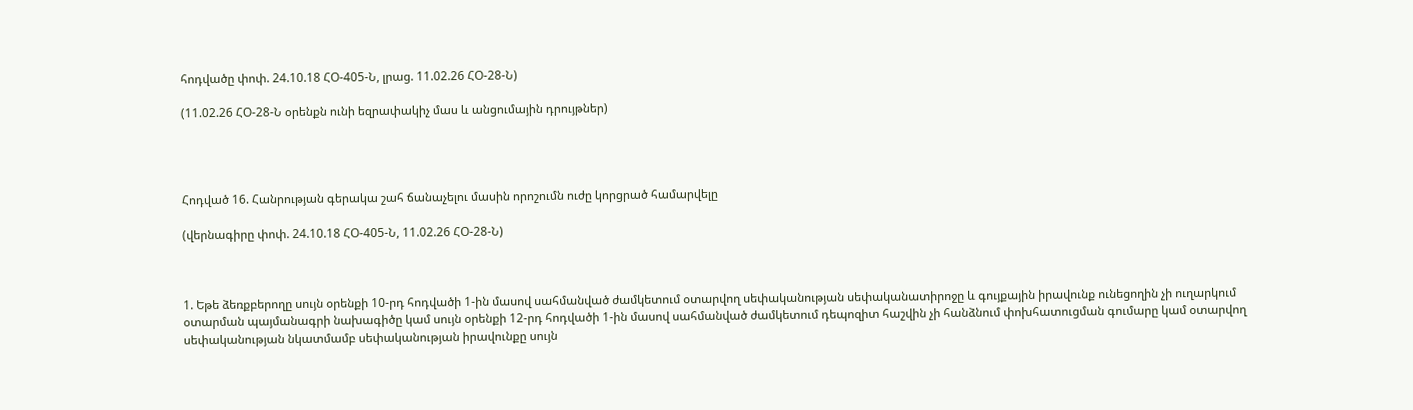հոդվածը փոփ. 24.10.18 ՀՕ-405-Ն, լրաց. 11.02.26 ՀՕ-28-Ն)

(11.02.26 ՀՕ-28-Ն օրենքն ունի եզրափակիչ մաս և անցումային դրույթներ)




Հոդված 16. Հանրության գերակա շահ ճանաչելու մասին որոշումն ուժը կորցրած համարվելը

(վերնագիրը փոփ. 24.10.18 ՀՕ-405-Ն, 11.02.26 ՀՕ-28-Ն)



1. Եթե ձեռքբերողը սույն օրենքի 10-րդ հոդվածի 1-ին մասով սահմանված ժամկետում օտարվող սեփականության սեփականատիրոջը և գույքային իրավունք ունեցողին չի ուղարկում օտարման պայմանագրի նախագիծը կամ սույն օրենքի 12-րդ հոդվածի 1-ին մասով սահմանված ժամկետում դեպոզիտ հաշվին չի հանձնում փոխհատուցման գումարը կամ օտարվող սեփականության նկատմամբ սեփականության իրավունքը սույն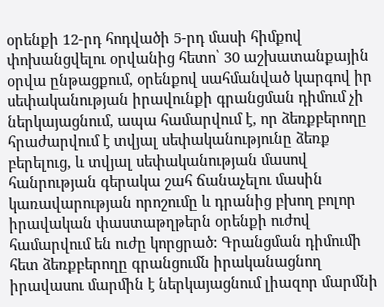օրենքի 12-րդ հոդվածի 5-րդ մասի հիմքով փոխանցվելու օրվանից հետո՝ 30 աշխատանքային օրվա ընթացքում, օրենքով սահմանված կարգով իր սեփականության իրավունքի գրանցման դիմում չի ներկայացնում, ապա համարվում է, որ ձեռքբերողը հրաժարվում է տվյալ սեփականությունը ձեռք բերելուց, և տվյալ սեփականության մասով հանրության գերակա շահ ճանաչելու մասին կառավարության որոշումը և դրանից բխող բոլոր իրավական փաստաթղթերն օրենքի ուժով համարվում են ուժը կորցրած: Գրանցման դիմումի հետ ձեռքբերողը գրանցումն իրականացնող իրավասու մարմին է ներկայացնում լիազոր մարմնի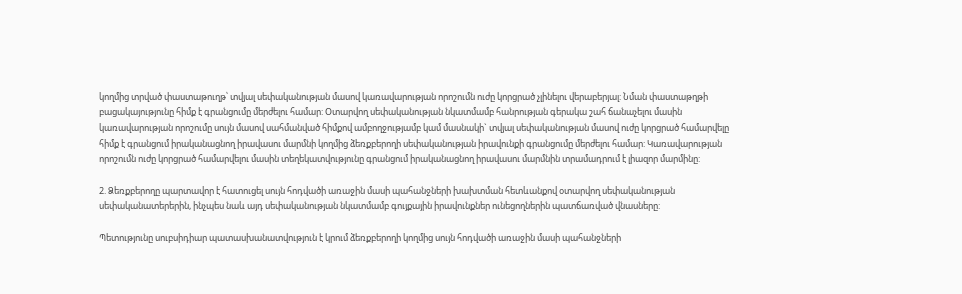կողմից տրված փաստաթուղթ՝ տվյալ սեփականության մասով կառավարության որոշումն ուժը կորցրած չլինելու վերաբերյալ: Նման փաստաթղթի բացակայությունը հիմք է գրանցումը մերժելու համար: Օտարվող սեփականության նկատմամբ հանրության գերակա շահ ճանաչելու մասին կառավարության որոշումը սույն մասով սահմանված հիմքով ամբողջությամբ կամ մասնակի` տվյալ սեփականության մասով ուժը կորցրած համարվելը հիմք է գրանցում իրականացնող իրավասու մարմնի կողմից ձեռքբերողի սեփականության իրավունքի գրանցումը մերժելու համար: Կառավարության որոշումն ուժը կորցրած համարվելու մասին տեղեկատվությունը գրանցում իրականացնող իրավասու մարմնին տրամադրում է լիազոր մարմինը:

2. Ձեռքբերողը պարտավոր է հատուցել սույն հոդվածի առաջին մասի պահանջների խախտման հետևանքով օտարվող սեփականության սեփականատերերին, ինչպես նաև այդ սեփականության նկատմամբ գույքային իրավունքներ ունեցողներին պատճառված վնասները:

Պետությունը սուբսիդիար պատասխանատվություն է կրում ձեռքբերողի կողմից սույն հոդվածի առաջին մասի պահանջների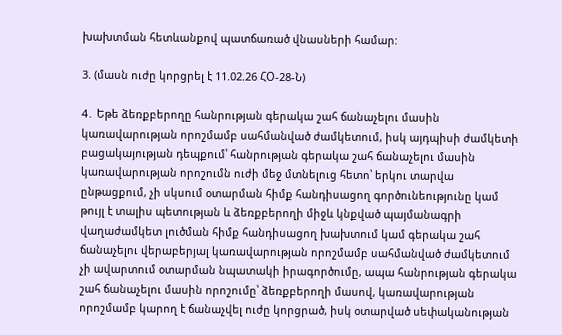խախտման հետևանքով պատճառած վնասների համար:

3. (մասն ուժը կորցրել է 11.02.26 ՀՕ-28-Ն)

4․ Եթե ձեռքբերողը հանրության գերակա շահ ճանաչելու մասին կառավարության որոշմամբ սահմանված ժամկետում, իսկ այդպիսի ժամկետի բացակայության դեպքում՝ հանրության գերակա շահ ճանաչելու մասին կառավարության որոշումն ուժի մեջ մտնելուց հետո՝ երկու տարվա ընթացքում, չի սկսում օտարման հիմք հանդիսացող գործունեությունը կամ թույլ է տալիս պետության և ձեռքբերողի միջև կնքված պայմանագրի վաղաժամկետ լուծման հիմք հանդիսացող խախտում կամ գերակա շահ ճանաչելու վերաբերյալ կառավարության որոշմամբ սահմանված ժամկետում չի ավարտում օտարման նպատակի իրագործումը, ապա հանրության գերակա շահ ճանաչելու մասին որոշումը՝ ձեռքբերողի մասով, կառավարության որոշմամբ կարող է ճանաչվել ուժը կորցրած, իսկ օտարված սեփականության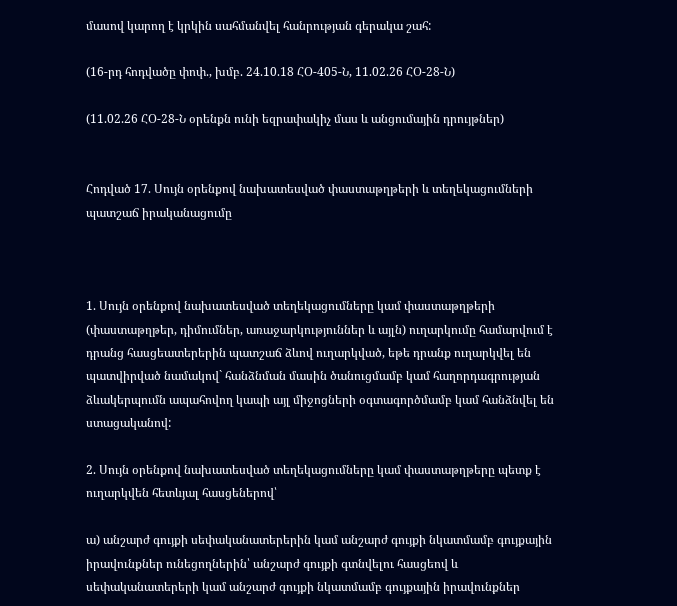մասով կարող է կրկին սահմանվել հանրության գերակա շահ:

(16-րդ հոդվածը փոփ., խմբ. 24.10.18 ՀՕ-405-Ն, 11.02.26 ՀՕ-28-Ն)

(11.02.26 ՀՕ-28-Ն օրենքն ունի եզրափակիչ մաս և անցումային դրույթներ)


Հոդված 17. Սույն օրենքով նախատեսված փաստաթղթերի և տեղեկացումների պատշաճ իրականացումը



1. Սույն օրենքով նախատեսված տեղեկացումները կամ փաստաթղթերի (փաստաթղթեր, դիմումներ, առաջարկություններ և այլն) ուղարկումը համարվում է դրանց հասցեատերերին պատշաճ ձևով ուղարկված, եթե դրանք ուղարկվել են պատվիրված նամակով` հանձնման մասին ծանուցմամբ կամ հաղորդագրության ձևակերպումն ապահովող կապի այլ միջոցների օգտագործմամբ կամ հանձնվել են ստացականով:

2. Սույն օրենքով նախատեսված տեղեկացումները կամ փաստաթղթերը պետք է ուղարկվեն հետևյալ հասցեներով՝

ա) անշարժ գույքի սեփականատերերին կամ անշարժ գույքի նկատմամբ գույքային իրավունքներ ունեցողներին՝ անշարժ գույքի գտնվելու հասցեով և սեփականատերերի կամ անշարժ գույքի նկատմամբ գույքային իրավունքներ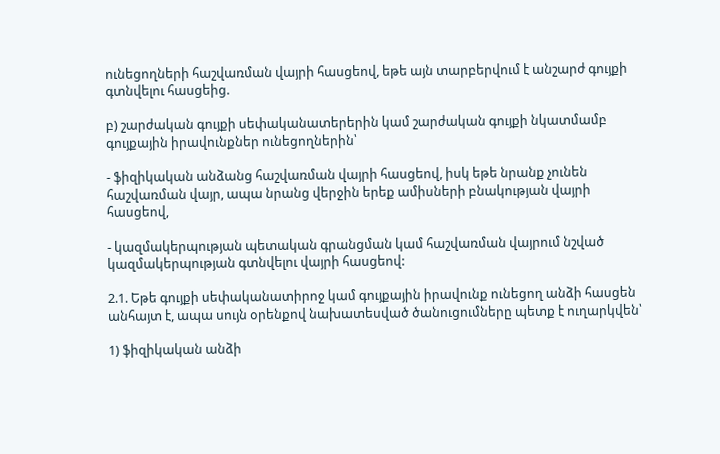ունեցողների հաշվառման վայրի հասցեով, եթե այն տարբերվում է անշարժ գույքի գտնվելու հասցեից.

բ) շարժական գույքի սեփականատերերին կամ շարժական գույքի նկատմամբ գույքային իրավունքներ ունեցողներին՝

- ֆիզիկական անձանց հաշվառման վայրի հասցեով, իսկ եթե նրանք չունեն հաշվառման վայր, ապա նրանց վերջին երեք ամիսների բնակության վայրի հասցեով,

- կազմակերպության պետական գրանցման կամ հաշվառման վայրում նշված կազմակերպության գտնվելու վայրի հասցեով:

2.1. Եթե գույքի սեփականատիրոջ կամ գույքային իրավունք ունեցող անձի հասցեն անհայտ է, ապա սույն օրենքով նախատեսված ծանուցումները պետք է ուղարկվեն՝

1) ֆիզիկական անձի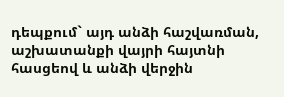դեպքում` այդ անձի հաշվառման, աշխատանքի վայրի հայտնի հասցեով և անձի վերջին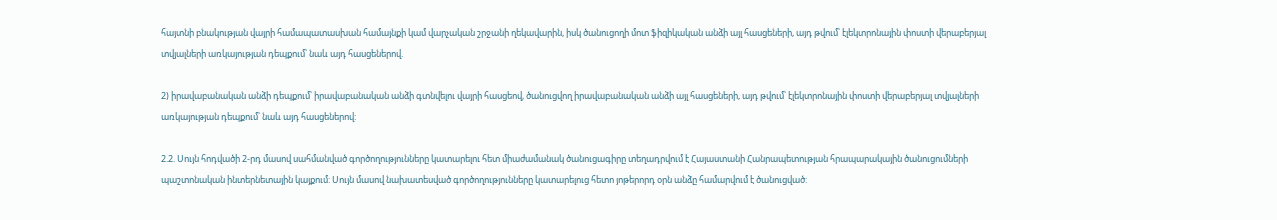հայտնի բնակության վայրի համապատասխան համայնքի կամ վարչական շրջանի ղեկավարին, իսկ ծանուցողի մոտ ֆիզիկական անձի այլ հասցեների, այդ թվում՝ էլեկտրոնային փոստի վերաբերյալ տվյալների առկայության դեպքում՝ նաև այդ հասցեներով.

2) իրավաբանական անձի դեպքում՝ իրավաբանական անձի գտնվելու վայրի հասցեով, ծանուցվող իրավաբանական անձի այլ հասցեների, այդ թվում՝ էլեկտրոնային փոստի վերաբերյալ տվյալների առկայության դեպքում՝ նաև այդ հասցեներով:

2.2. Սույն հոդվածի 2-րդ մասով սահմանված գործողությունները կատարելու հետ միաժամանակ ծանուցագիրը տեղադրվում է Հայաստանի Հանրապետության հրապարակային ծանուցումների պաշտոնական ինտերնետային կայքում: Սույն մասով նախատեսված գործողությունները կատարելուց հետո յոթերորդ օրն անձը համարվում է ծանուցված: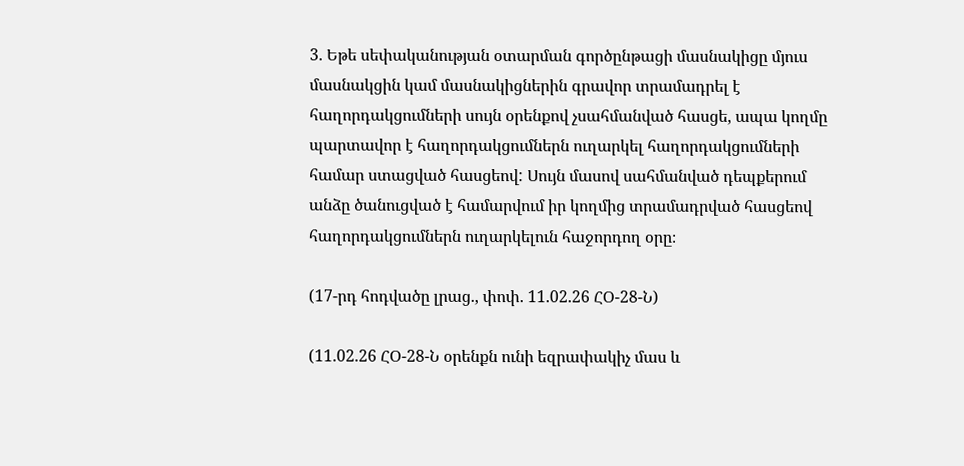3. Եթե սեփականության օտարման գործընթացի մասնակիցը մյուս մասնակցին կամ մասնակիցներին գրավոր տրամադրել է հաղորդակցումների սույն օրենքով չսահմանված հասցե, ապա կողմը պարտավոր է հաղորդակցումներն ուղարկել հաղորդակցումների համար ստացված հասցեով: Սույն մասով սահմանված դեպքերում անձը ծանուցված է համարվում իր կողմից տրամադրված հասցեով հաղորդակցումներն ուղարկելուն հաջորդող օրը։

(17-րդ հոդվածը լրաց., փոփ. 11.02.26 ՀՕ-28-Ն)

(11.02.26 ՀՕ-28-Ն օրենքն ունի եզրափակիչ մաս և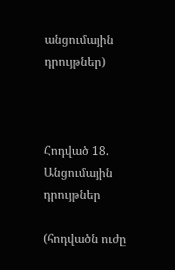անցումային դրույթներ)



Հոդված 18. Անցումային դրույթներ

(հոդվածն ուժը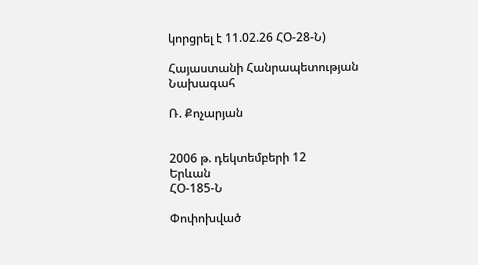կորցրել է 11.02.26 ՀՕ-28-Ն)

Հայաստանի Հանրապետության
Նախագահ

Ռ. Քոչարյան


2006 թ. դեկտեմբերի 12
Երևան
ՀՕ-185-Ն

Փոփոխված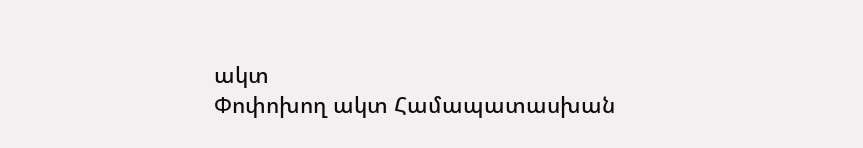ակտ
Փոփոխող ակտ Համապատասխան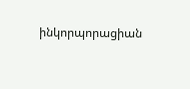ինկորպորացիան